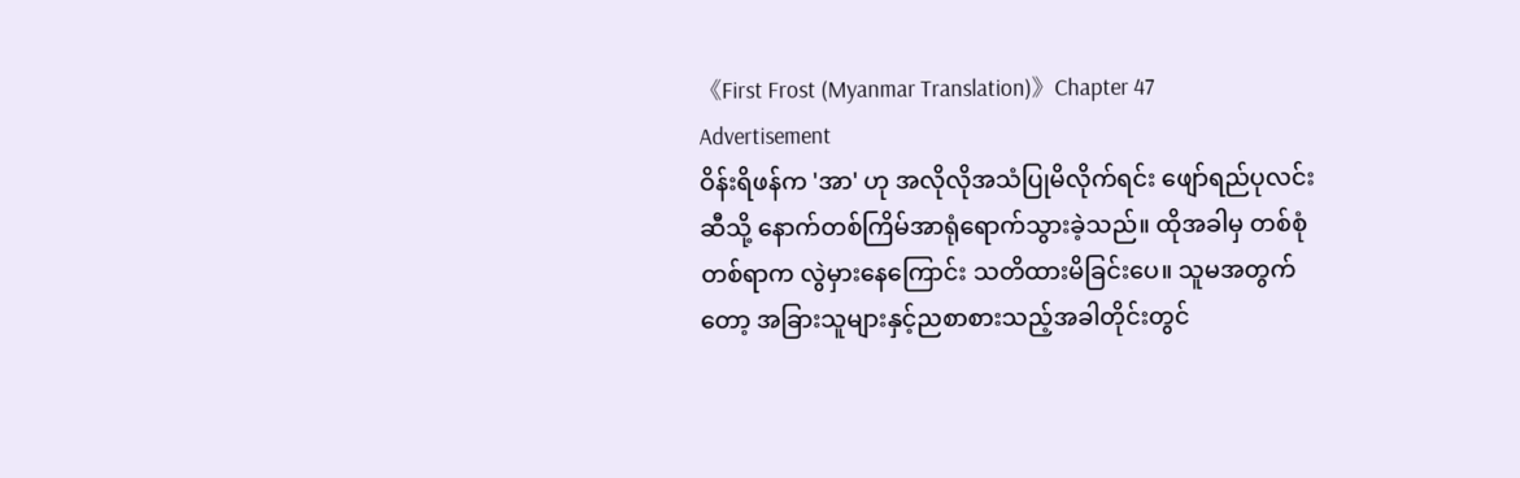《First Frost (Myanmar Translation)》Chapter 47
Advertisement
ဝိန်းရိဖန်က 'အာ' ဟု အလိုလိုအသံပြုမိလိုက်ရင်း ဖျော်ရည်ပုလင်းဆီသို့ နောက်တစ်ကြိမ်အာရုံရောက်သွားခဲ့သည်။ ထိုအခါမှ တစ်စုံတစ်ရာက လွဲမှားနေကြောင်း သတိထားမိခြင်းပေ။ သူမအတွက်တော့ အခြားသူများနှင့်ညစာစားသည့်အခါတိုင်းတွင်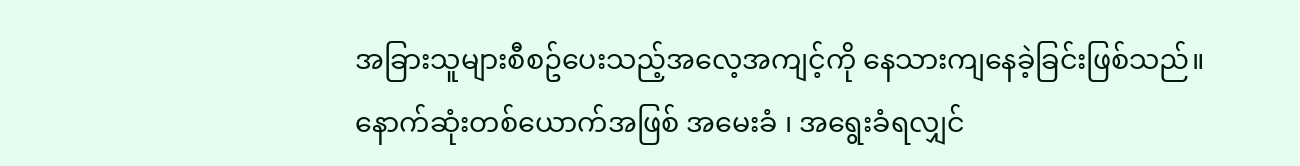အခြားသူများစီစဥ်ပေးသည့်အလေ့အကျင့်ကို နေသားကျနေခဲ့ခြင်းဖြစ်သည်။
နောက်ဆုံးတစ်ယောက်အဖြစ် အမေးခံ ၊ အရွေးခံရလျှင်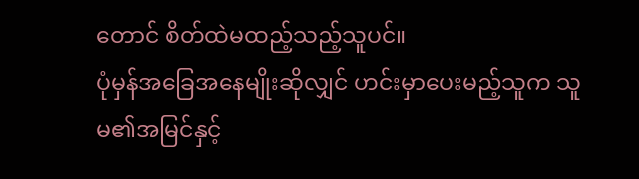တောင် စိတ်ထဲမထည့်သည့်သူပင်။
ပုံမှန်အခြေအနေမျိုးဆိုလျှင် ဟင်းမှာပေးမည့်သူက သူမ၏အမြင်နှင့်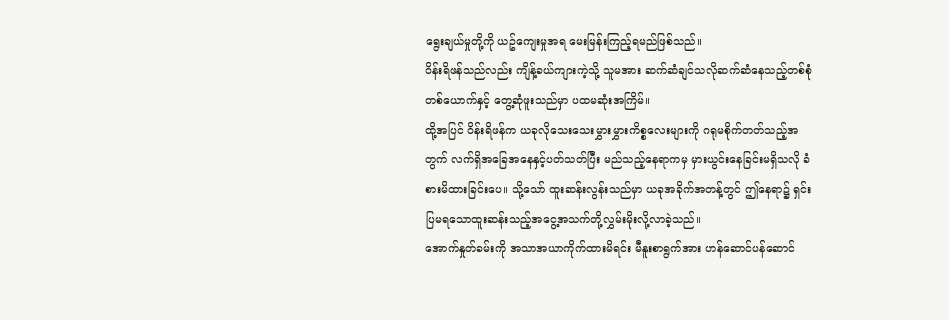ရွေးချယ်မှုတို့ကို ယဥ်ကျေးမှုအရ မေးမြန်းကြည့်ရမည်ဖြစ်သည်။
ဝိန်းရိဖန်သည်လည်း ကျိန့်ခယ်ကျားကဲ့သို့ သူမအား ဆက်ဆံချင်သလိုဆက်ဆံနေသည့်တစ်စုံတစ်ယောက်နှင့် တွေ့ဆုံဖူးသည်မှာ ပထမဆုံးအကြိမ်။
ထို့အပြင် ဝိန်းရိဖန်က ယခုလိုသေးသေးမွှားမွှားကိစ္စလေးများကို ဂရုမစိုက်တတ်သည့်အတွက် လက်ရှိအခြေအနေနှင့်ပတ်သတ်ပြီး မည်သည့်နေရာကမှ မှားယွင်းနေခြင်းမရှိသလို ခံစားမိထားခြင်းပေ။ သို့သော် ထူးဆန်းလွန်းသည်မှာ ယခုအခိုက်အတန့်တွင် ဤနေရာ၌ ရှင်းပြမရသောထူးဆန်းသည့်အငွေ့အသက်တို့လွှမ်းမိုးလို့လာခဲ့သည်။
အောက်နှုတ်ခမ်းကို အသာအယာကိုက်ထားမိရင်း မီနူးစာရွက်အား ဟန်ဆောင်ပန်ဆောင်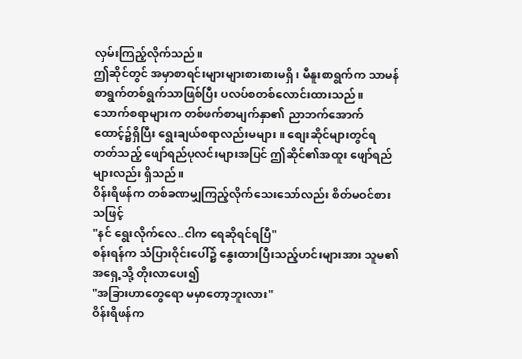လှမ်းကြည့်လိုက်သည်။
ဤဆိုင်တွင် အမှာစာရင်းများများစားစားမရှိ ၊ မီနူးစာရွက်က သာမန်စာရွက်တစ်ရွက်သာဖြစ်ပြီး ပလပ်စတစ်လောင်းထားသည်။ သောက်စရာများက တစ်ဖက်စာမျက်နှာ၏ ညာဘက်အောက်ထောင့်၌ရှိပြီး ရွေးချယ်စရာလည်းမများ။ စျေးဆိုင်များတွင်ရတတ်သည့် ဖျော်ရည်ပုလင်းများအပြင် ဤဆိုင်၏အထူး ဖျော်ရည်များလည်း ရှိသည်။
ဝိန်းရိဖန်က တစ်ခဏမျှကြည့်လိုက်သေးသော်လည်း စိတ်မဝင်စားသဖြင့်
"နင် ရွေးလိုက်လေ..ငါက ရေဆိုရင်ရပြီ"
စန်းရန်က သံပြားဝိုင်းပေါ်၌ နွေးထားပြီးသည့်ဟင်းများအား သူမ၏အရှေ့သို့ တိုးလာပေး၍
"အခြားဟာတွေရော မမှာတော့ဘူးလား"
ဝိန်းရိဖန်က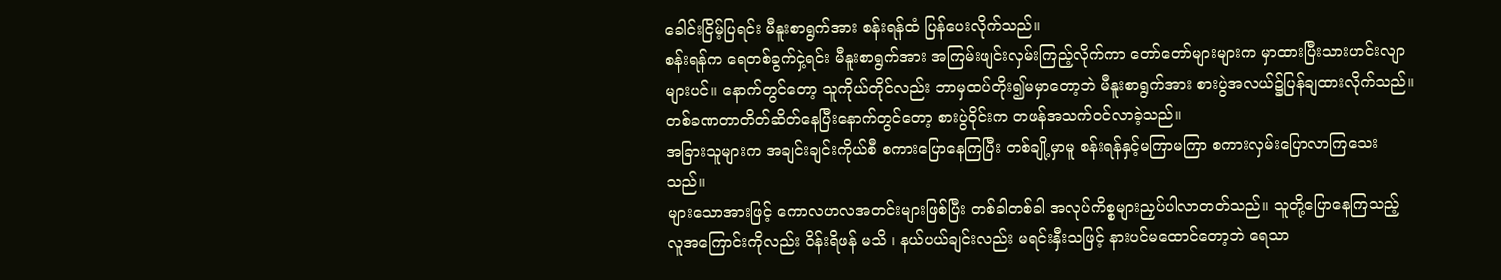ခေါင်းငြိမ့်ပြရင်း မီနူးစာရွက်အား စန်းရန်ထံ ပြန်ပေးလိုက်သည်။
စန်းရန်က ရေတစ်ခွက်ငှဲ့ရင်း မီနူးစာရွက်အား အကြမ်းဖျင်းလှမ်းကြည့်လိုက်ကာ တော်တော်များများက မှာထားပြီးသားဟင်းလျာများပင်။ နောက်တွင်တော့ သူကိုယ်တိုင်လည်း ဘာမှထပ်တိုး၍မမှာတော့ဘဲ မီနူးစာရွက်အား စားပွဲအလယ်၌ပြန်ချထားလိုက်သည်။
တစ်ခဏတာတိတ်ဆိတ်နေပြီးနောက်တွင်တော့ စားပွဲဝိုင်းက တဖန်အသက်ဝင်လာခဲ့သည်။
အခြားသူများက အချင်းချင်းကိုယ်စီ စကားပြောနေကြပြီး တစ်ချို့မှာမူ စန်းရန်နှင့်မကြာမကြာ စကားလှမ်းပြောလာကြသေးသည်။
များသောအားဖြင့် ကောလဟလအတင်းများဖြစ်ပြီး တစ်ခါတစ်ခါ အလုပ်ကိစ္စများညှပ်ပါလာတတ်သည်။ သူတို့ပြောနေကြသည့် လူအကြောင်းကိုလည်း ဝိန်းရိဖန် မသိ ၊ နယ်ပယ်ချင်းလည်း မရင်းနှီးသဖြင့် နားပင်မထောင်တော့ဘဲ ရေသာ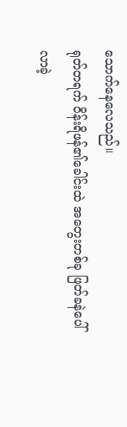သောက်နေလေသည်။
ရုတ်တရက် ဝိန်းရိဖန်၏ခေါင်းထဲ အတွေးတစ်ခု ဖြတ်ခနဲပေါ်လာခဲ့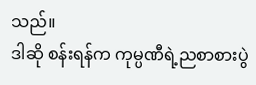သည်။
ဒါဆို စန်းရန်က ကုမ္ပဏီရဲ့ညစာစားပွဲ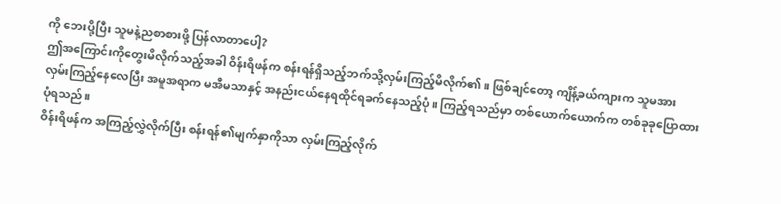ကို ဘေးပို့ပြီး သူမနဲ့ညစာစားဖို့ ပြန်လာတာပေါ့?
ဤအကြောင်းကိုတွေးမိလိုက်သည့်အခါ ဝိန်းရိဖန်က စန်းရန်ရှိသည့်ဘက်သို့လှမ်းကြည့်မိလိုက်၏။ ဖြစ်ချင်တော့ ကျိန့်ခယ်ကျားက သူမအား လှမ်းကြည့်နေလေပြီး အမူအရာက မအီမသာနှင့် အနည်းငယ်နေရထိုင်ရခက်နေသည့်ပုံ။ ကြည့်ရသည်မှာ တစ်ယောက်ယောက်က တစ်ခုခုပြောထားပုံရသည်။
ဝိန်းရိဖန်က အကြည့်လွှဲလိုက်ပြီး စန်းရန်၏မျက်နှာကိုသာ လှမ်းကြည့်လိုက်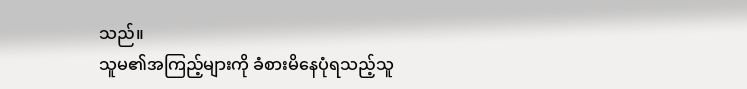သည်။
သူမ၏အကြည့်များကို ခံစားမိနေပုံရသည့်သူ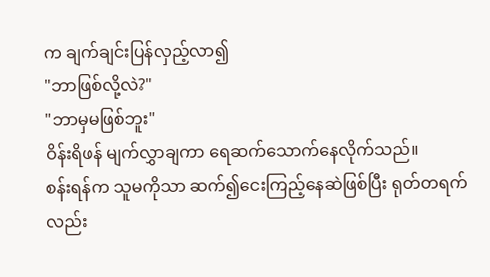က ချက်ချင်းပြန်လှည့်လာ၍
"ဘာဖြစ်လို့လဲ?"
"ဘာမှမဖြစ်ဘူး"
ဝိန်းရိဖန် မျက်လွှာချကာ ရေဆက်သောက်နေလိုက်သည်။
စန်းရန်က သူမကိုသာ ဆက်၍ငေးကြည့်နေဆဲဖြစ်ပြီး ရုတ်တရက်လည်း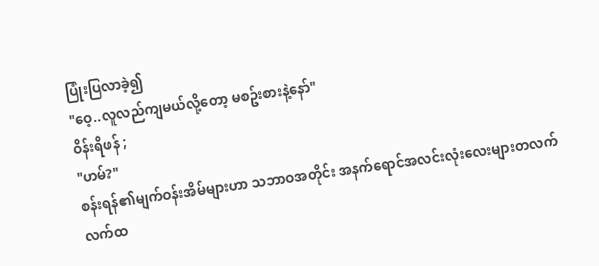ပြုံးပြလာခဲ့၍
"ဝေ့..လူလည်ကျမယ်လို့တော့ မစဥ်းစားနဲ့နော်"
ဝိန်းရိဖန် ;
"ဟမ်?"
စန်းရန်၏မျက်ဝန်းအိမ်များဟာ သဘာဝအတိုင်း အနက်ရောင်အလင်းလုံးလေးများတလက်လက်ထ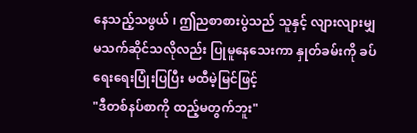နေသည့်သဖွယ် ၊ ဤညစာစားပွဲသည် သူနှင့် လျားလျားမျှမသက်ဆိုင်သလိုလည်း ပြုမူနေသေးကာ နှုတ်ခမ်းကို ခပ်ရေးရေးပြုံးပြပြီး မထီမဲ့မြင်ဖြင့်
"ဒီတစ်နပ်စာကို ထည့်မတွက်ဘူး"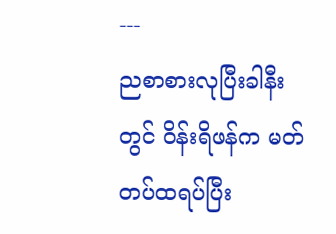---
ညစာစားလုပြီးခါနီးတွင် ဝိန်းရိဖန်က မတ်တပ်ထရပ်ပြီး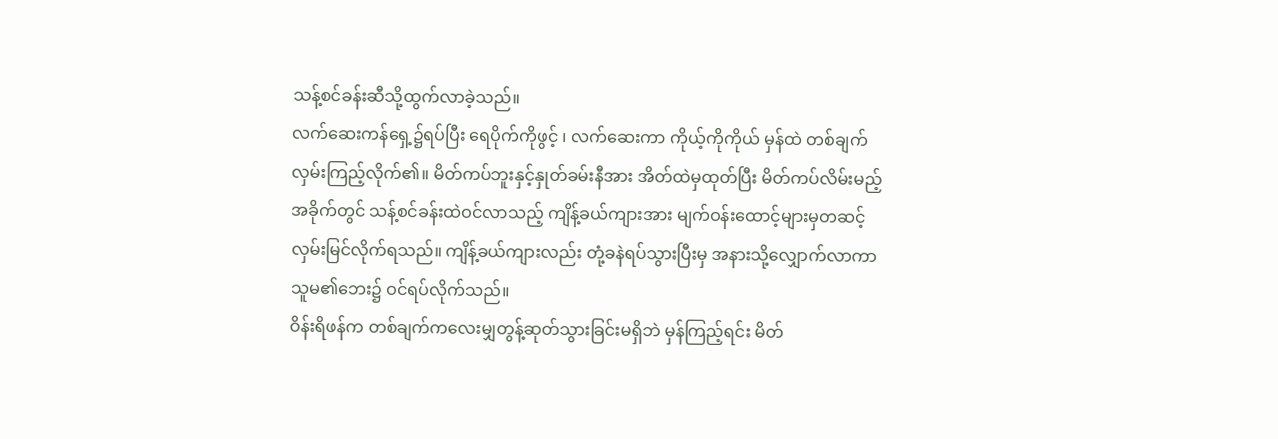သန့်စင်ခန်းဆီသို့ထွက်လာခဲ့သည်။
လက်ဆေးကန်ရှေ့၌ရပ်ပြီး ရေပိုက်ကိုဖွင့် ၊ လက်ဆေးကာ ကိုယ့်ကိုကိုယ် မှန်ထဲ တစ်ချက်လှမ်းကြည့်လိုက်၏။ မိတ်ကပ်ဘူးနှင့်နှုတ်ခမ်းနီအား အိတ်ထဲမှထုတ်ပြီး မိတ်ကပ်လိမ်းမည့်အခိုက်တွင် သန့်စင်ခန်းထဲဝင်လာသည့် ကျိန့်ခယ်ကျားအား မျက်ဝန်းထောင့်များမှတဆင့် လှမ်းမြင်လိုက်ရသည်။ ကျိန့်ခယ်ကျားလည်း တုံ့ခနဲရပ်သွားပြီးမှ အနားသို့လျှောက်လာကာ သူမ၏ဘေး၌ ဝင်ရပ်လိုက်သည်။
ဝိန်းရိဖန်က တစ်ချက်ကလေးမျှတွန့်ဆုတ်သွားခြင်းမရှိဘဲ မှန်ကြည့်ရင်း မိတ်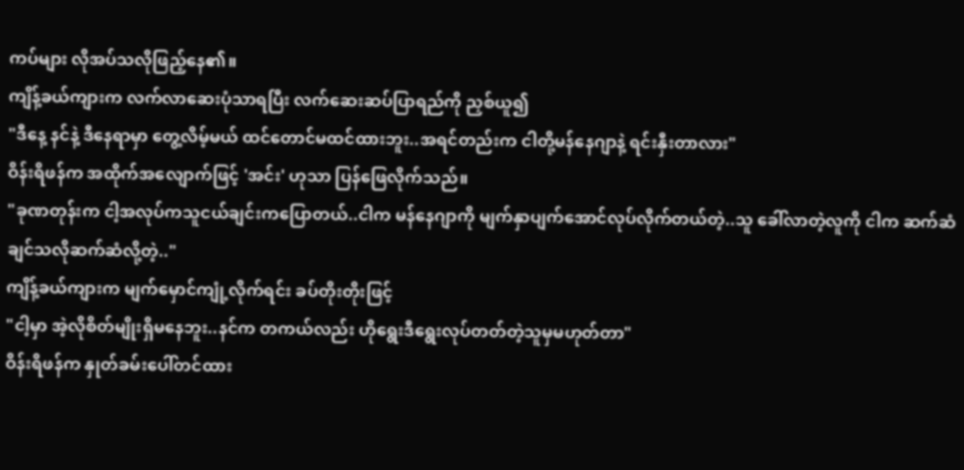ကပ်များ လိုအပ်သလိုဖြည့်နေ၏။
ကျိန့်ခယ်ကျားက လက်လာဆေးပုံသာရပြီး လက်ဆေးဆပ်ပြာရည်ကို ညှစ်ယူ၍
"ဒီနေ့ နင်နဲ့ ဒီနေရာမှာ တွေ့လိမ့်မယ် ထင်တောင်မထင်ထားဘူး..အရင်တည်းက ငါတို့မန်နေဂျာနဲ့ ရင်းနှီးတာလား"
ဝိန်းရိဖန်က အထိုက်အလျောက်ဖြင့် 'အင်း' ဟုသာ ပြန်ဖြေလိုက်သည်။
"ခုဏတုန်းက ငါ့အလုပ်ကသူငယ်ချင်းကပြောတယ်..ငါက မန်နေဂျာကို မျက်နှာပျက်အောင်လုပ်လိုက်တယ်တဲ့..သူ ခေါ်လာတဲ့လူကို ငါက ဆက်ဆံချင်သလိုဆက်ဆံလို့တဲ့.."
ကျိန့်ခယ်ကျားက မျက်မှောင်ကျုံ့လိုက်ရင်း ခပ်တိုးတိုးဖြင့်
"ငါ့မှာ အဲ့လိုစိတ်မျိုးရှိမနေဘူး..နင်က တကယ်လည်း ဟိုရွေးဒီရွေးလုပ်တတ်တဲ့သူမှမဟုတ်တာ"
ဝိန်းရိဖန်က နှုတ်ခမ်းပေါ်တင်ထား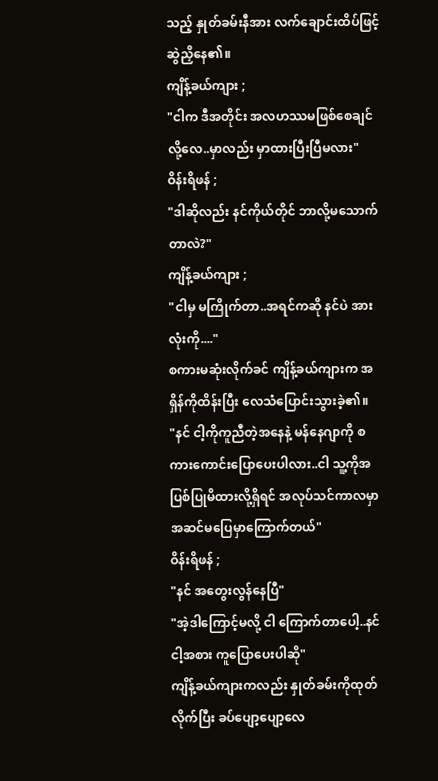သည့် နှုတ်ခမ်းနီအား လက်ချောင်းထိပ်ဖြင့် ဆွဲညှိနေ၏။
ကျိန့်ခယ်ကျား ;
"ငါက ဒီအတိုင်း အလဟဿမဖြစ်စေချင်လို့လေ..မှာလည်း မှာထားပြီးပြီမလား"
ဝိန်းရိဖန် ;
"ဒါဆိုလည်း နင်ကိုယ်တိုင် ဘာလို့မသောက်တာလဲ?"
ကျိန့်ခယ်ကျား ;
"ငါမှ မကြိုက်တာ..အရင်ကဆို နင်ပဲ အားလုံးကို...."
စကားမဆုံးလိုက်ခင် ကျိန့်ခယ်ကျားက အရှိန်ကိုထိန်းပြီး လေသံပြောင်းသွားခဲ့၏။
"နင် ငါ့ကိုကူညီတဲ့အနေနဲ့ မန်နေဂျာကို စကားကောင်းပြောပေးပါလား..ငါ သူ့ကိုအပြစ်ပြုမိထားလို့ရှိရင် အလုပ်သင်ကာလမှာ အဆင်မပြေမှာကြောက်တယ်"
ဝိန်းရိဖန် ;
"နင် အတွေးလွန်နေပြီ"
"အဲ့ဒါကြောင့်မလို့ ငါ ကြောက်တာပေါ့..နင် ငါ့အစား ကူပြောပေးပါဆို"
ကျိန့်ခယ်ကျားကလည်း နှုတ်ခမ်းကိုထုတ်လိုက်ပြီး ခပ်ပျော့ပျော့လေ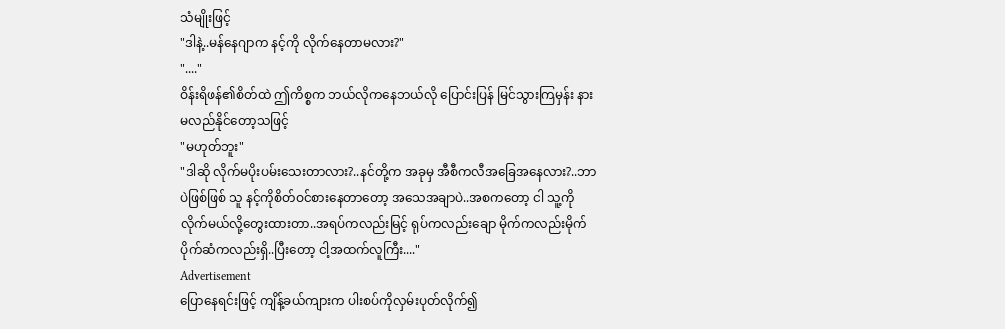သံမျိုးဖြင့်
"ဒါနဲ့..မန်နေဂျာက နင့်ကို လိုက်နေတာမလား?"
"...."
ဝိန်းရိဖန်၏စိတ်ထဲ ဤကိစ္စက ဘယ်လိုကနေဘယ်လို ပြောင်းပြန် မြင်သွားကြမှန်း နားမလည်နိုင်တော့သဖြင့်
"မဟုတ်ဘူး"
"ဒါဆို လိုက်မပိုးပမ်းသေးတာလား?..နင်တို့က အခုမှ အီစီကလီအခြေအနေလား?..ဘာပဲဖြစ်ဖြစ် သူ နင့်ကိုစိတ်ဝင်စားနေတာတော့ အသေအချာပဲ..အစကတော့ ငါ သူ့ကိုလိုက်မယ်လို့တွေးထားတာ..အရပ်ကလည်းမြင့် ရုပ်ကလည်းချော မိုက်ကလည်းမိုက် ပိုက်ဆံကလည်းရှိ..ပြီးတော့ ငါ့အထက်လူကြီး...."
Advertisement
ပြောနေရင်းဖြင့် ကျိန့်ခယ်ကျားက ပါးစပ်ကိုလှမ်းပုတ်လိုက်၍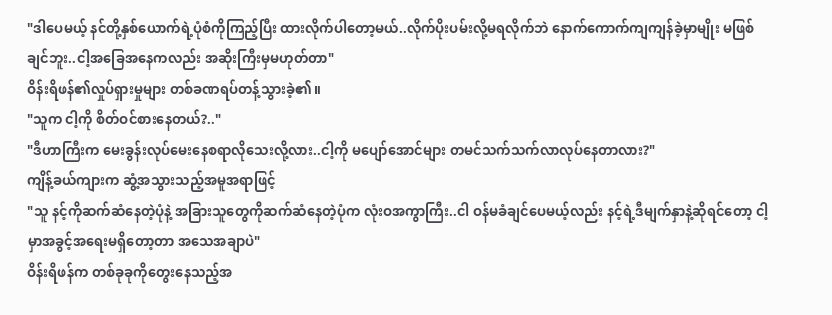"ဒါပေမယ့် နင်တို့နှစ်ယောက်ရဲ့ပုံစံကိုကြည့်ပြီး ထားလိုက်ပါတော့မယ်..လိုက်ပိုးပမ်းလို့မရလိုက်ဘဲ နောက်ကောက်ကျကျန်ခဲ့မှာမျိုး မဖြစ်ချင်ဘူး..ငါ့အခြေအနေကလည်း အဆိုးကြီးမှမဟုတ်တာ"
ဝိန်းရိဖန်၏လှုပ်ရှားမှုများ တစ်ခဏရပ်တန့်သွားခဲ့၏။
"သူက ငါ့ကို စိတ်ဝင်စားနေတယ်?.."
"ဒီဟာကြီးက မေးခွန်းလုပ်မေးနေစရာလိုသေးလို့လား..ငါ့ကို မပျော်အောင်များ တမင်သက်သက်လာလုပ်နေတာလား?"
ကျိန့်ခယ်ကျားက ဆွံ့အသွားသည့်အမူအရာဖြင့်
"သူ နင့်ကိုဆက်ဆံနေတဲ့ပုံနဲ့ အခြားသူတွေကိုဆက်ဆံနေတဲ့ပုံက လုံးဝအကွာကြီး..ငါ ဝန်မခံချင်ပေမယ့်လည်း နင့်ရဲ့ဒီမျက်နှာနဲ့ဆိုရင်တော့ ငါ့မှာအခွင့်အရေးမရှိတော့တာ အသေအချာပဲ"
ဝိန်းရိဖန်က တစ်ခုခုကိုတွေးနေသည့်အ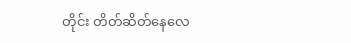တိုင်း တိတ်ဆိတ်နေလေ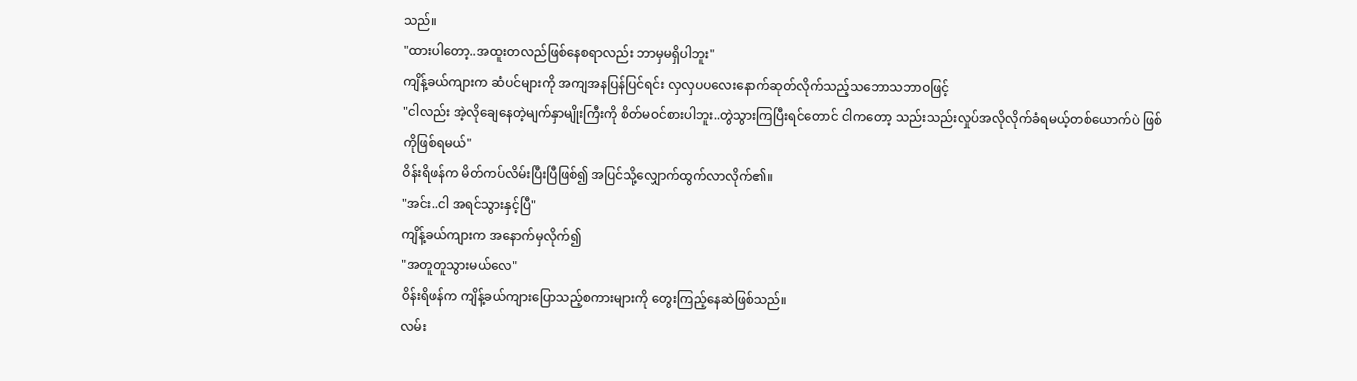သည်။
"ထားပါတော့..အထူးတလည်ဖြစ်နေစရာလည်း ဘာမှမရှိပါဘူး"
ကျိန့်ခယ်ကျားက ဆံပင်များကို အကျအနပြန်ပြင်ရင်း လှလှပပလေးနောက်ဆုတ်လိုက်သည့်သဘောသဘာဝဖြင့်
"ငါလည်း အဲ့လိုချေနေတဲ့မျက်နှာမျိုးကြီးကို စိတ်မဝင်စားပါဘူး..တွဲသွားကြပြီးရင်တောင် ငါကတော့ သည်းသည်းလှုပ်အလိုလိုက်ခံရမယ့်တစ်ယောက်ပဲ ဖြစ်ကိုဖြစ်ရမယ်"
ဝိန်းရိဖန်က မိတ်ကပ်လိမ်းပြီးပြီဖြစ်၍ အပြင်သို့လျှောက်ထွက်လာလိုက်၏။
"အင်း..ငါ အရင်သွားနှင့်ပြီ"
ကျိန့်ခယ်ကျားက အနောက်မှလိုက်၍
"အတူတူသွားမယ်လေ"
ဝိန်းရိဖန်က ကျိန့်ခယ်ကျားပြောသည့်စကားများကို တွေးကြည့်နေဆဲဖြစ်သည်။
လမ်း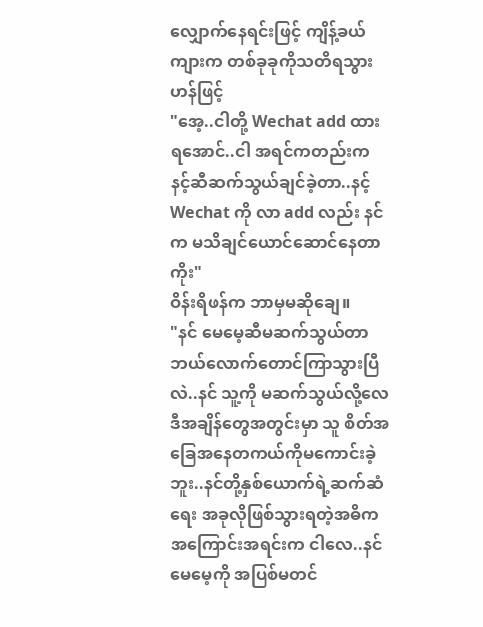လျှောက်နေရင်းဖြင့် ကျိန့်ခယ်ကျားက တစ်ခုခုကိုသတိရသွားဟန်ဖြင့်
"အေ့..ငါတို့ Wechat add ထားရအောင်..ငါ အရင်ကတည်းက နင့်ဆီဆက်သွယ်ချင်ခဲ့တာ..နင့် Wechat ကို လာ add လည်း နင်က မသိချင်ယောင်ဆောင်နေတာကိုး"
ဝိန်းရိဖန်က ဘာမှမဆိုချေ။
"နင် မေမေ့ဆီမဆက်သွယ်တာ ဘယ်လောက်တောင်ကြာသွားပြီလဲ..နင် သူ့ကို မဆက်သွယ်လို့လေ ဒီအချိန်တွေအတွင်းမှာ သူ စိတ်အခြေအနေတကယ်ကိုမကောင်းခဲ့ဘူး..နင်တို့နှစ်ယောက်ရဲ့ဆက်ဆံရေး အခုလိုဖြစ်သွားရတဲ့အဓိကအကြောင်းအရင်းက ငါလေ..နင် မေမေ့ကို အပြစ်မတင်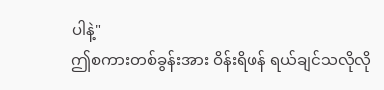ပါနဲ့"
ဤစကားတစ်ခွန်းအား ဝိန်းရိဖန် ရယ်ချင်သလိုလို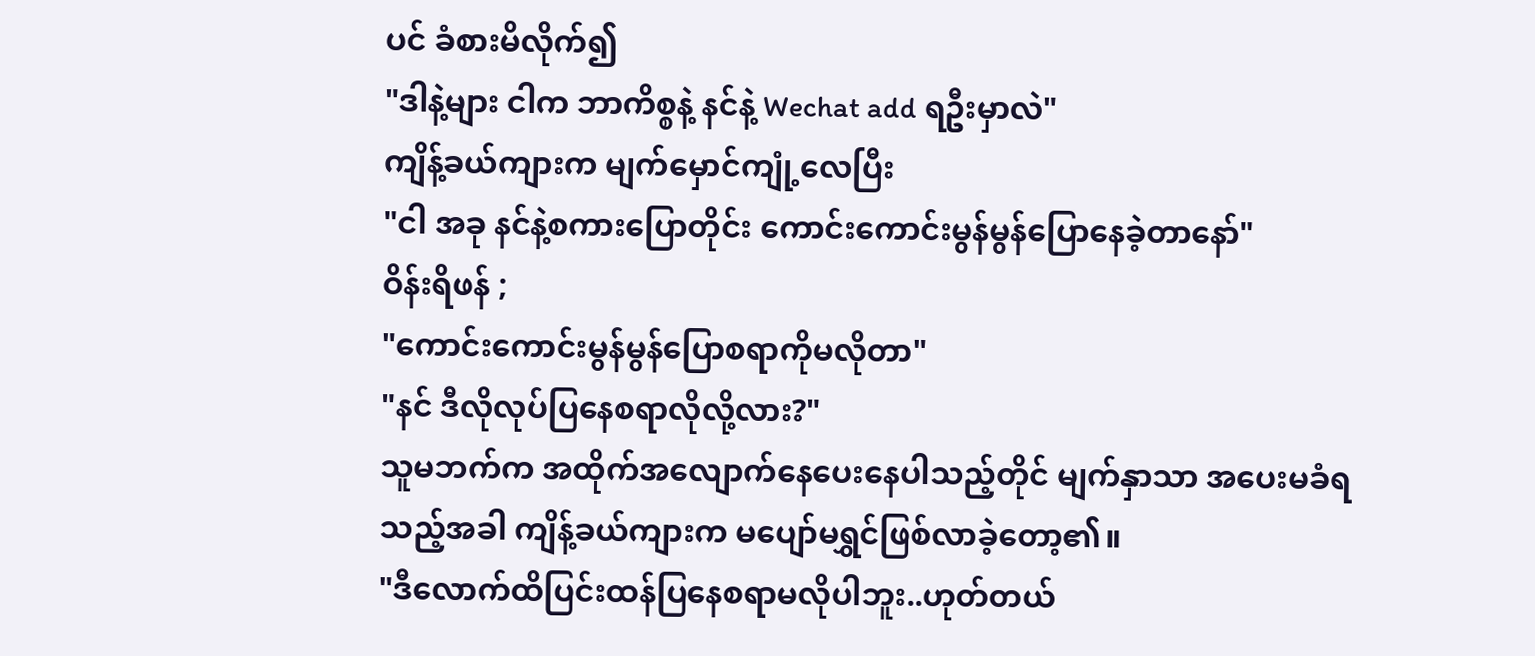ပင် ခံစားမိလိုက်၍
"ဒါနဲ့များ ငါက ဘာကိစ္စနဲ့ နင်နဲ့ Wechat add ရဦးမှာလဲ"
ကျိန့်ခယ်ကျားက မျက်မှောင်ကျုံ့လေပြီး
"ငါ အခု နင်နဲ့စကားပြောတိုင်း ကောင်းကောင်းမွန်မွန်ပြောနေခဲ့တာနော်"
ဝိန်းရိဖန် ;
"ကောင်းကောင်းမွန်မွန်ပြောစရာကိုမလိုတာ"
"နင် ဒီလိုလုပ်ပြနေစရာလိုလို့လား?"
သူမဘက်က အထိုက်အလျောက်နေပေးနေပါသည့်တိုင် မျက်နှာသာ အပေးမခံရသည့်အခါ ကျိန့်ခယ်ကျားက မပျော်မရွှင်ဖြစ်လာခဲ့တော့၏။
"ဒီလောက်ထိပြင်းထန်ပြနေစရာမလိုပါဘူး..ဟုတ်တယ်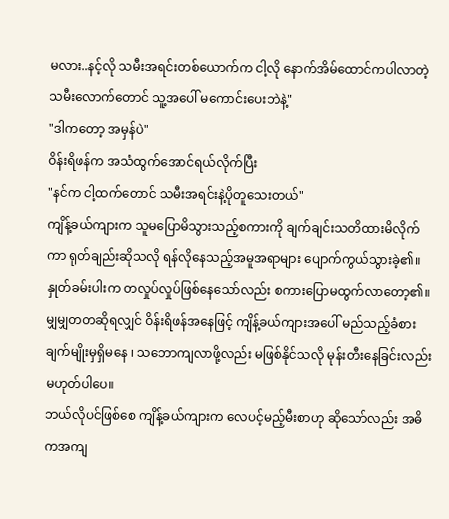မလား..နင့်လို သမီးအရင်းတစ်ယောက်က ငါ့လို နောက်အိမ်ထောင်ကပါလာတဲ့သမီးလောက်တောင် သူ့အပေါ် မကောင်းပေးဘဲနဲ့"
"ဒါကတော့ အမှန်ပဲ"
ဝိန်းရိဖန်က အသံထွက်အောင်ရယ်လိုက်ပြီး
"နင်က ငါ့ထက်တောင် သမီးအရင်းနဲ့ပိုတူသေးတယ်"
ကျိန့်ခယ်ကျားက သူမပြောမိသွားသည့်စကားကို ချက်ချင်းသတိထားမိလိုက်ကာ ရုတ်ချည်းဆိုသလို ရန်လိုနေသည့်အမူအရာများ ပျောက်ကွယ်သွားခဲ့၏။ နှုတ်ခမ်းပါးက တလှုပ်လှုပ်ဖြစ်နေသော်လည်း စကားပြောမထွက်လာတော့၏။
မျှမျှတတဆိုရလျှင် ဝိန်းရိဖန်အနေဖြင့် ကျိန့်ခယ်ကျားအပေါ် မည်သည့်ခံစားချက်မျိုးမှရှိမနေ ၊ သဘောကျလာဖို့လည်း မဖြစ်နိုင်သလို မုန်းတီးနေခြင်းလည်း မဟုတ်ပါပေ။
ဘယ်လိုပင်ဖြစ်စေ ကျိန့်ခယ်ကျားက လေပင့်မည့်မီးစာဟု ဆိုသော်လည်း အဓိကအကျ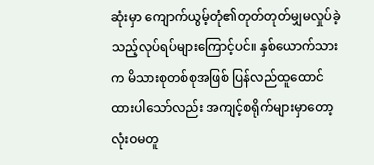ဆုံးမှာ ကျောက်ယွမ့်တုံ၏တုတ်တုတ်မျှမလှုပ်ခဲ့သည့်လုပ်ရပ်များကြောင့်ပင်။ နှစ်ယောက်သားက မိသားစုတစ်စုအဖြစ် ပြန်လည်ထူထောင်ထားပါသော်လည်း အကျင့်စရိုက်များမှာတော့ လုံးဝမတူ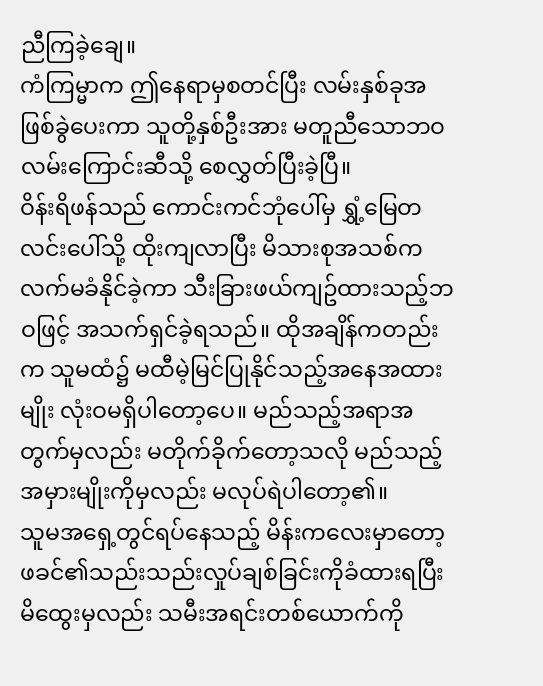ညီကြခဲ့ချေ။
ကံကြမ္မာက ဤနေရာမှစတင်ပြီး လမ်းနှစ်ခုအဖြစ်ခွဲပေးကာ သူတို့နှစ်ဦးအား မတူညီသောဘဝလမ်းကြောင်းဆီသို့ စေလွှတ်ပြီးခဲ့ပြီ။
ဝိန်းရိဖန်သည် ကောင်းကင်ဘုံပေါ်မှ ရွှံ့မြေတလင်းပေါ်သို့ ထိုးကျလာပြီး မိသားစုအသစ်က လက်မခံနိုင်ခဲ့ကာ သီးခြားဖယ်ကျဥ်ထားသည့်ဘဝဖြင့် အသက်ရှင်ခဲ့ရသည်။ ထိုအချိန်ကတည်းက သူမထံ၌ မထီမဲ့မြင်ပြုနိုင်သည့်အနေအထားမျိုး လုံးဝမရှိပါတော့ပေ။ မည်သည့်အရာအတွက်မှလည်း မတိုက်ခိုက်တော့သလို မည်သည့်အမှားမျိုးကိုမှလည်း မလုပ်ရဲပါတော့၏။
သူမအရှေ့တွင်ရပ်နေသည့် မိန်းကလေးမှာတော့ ဖခင်၏သည်းသည်းလှုပ်ချစ်ခြင်းကိုခံထားရပြီး မိထွေးမှလည်း သမီးအရင်းတစ်ယောက်ကို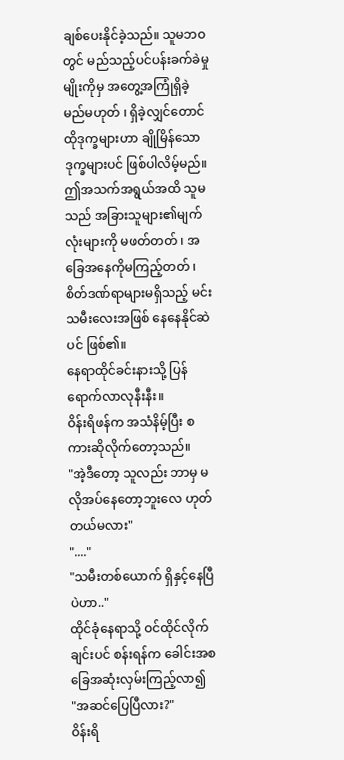ချစ်ပေးနိုင်ခဲ့သည်။ သူမဘဝတွင် မည်သည့်ပင်ပန်းခက်ခဲမှုမျိုးကိုမှ အတွေ့အကြုံရှိခဲ့မည်မဟုတ် ၊ ရှိခဲ့လျှင်တောင် ထိုဒုက္ခများဟာ ချိုမြိန်သောဒုက္ခများပင် ဖြစ်ပါလိမ့်မည်။
ဤအသက်အရွယ်အထိ သူမသည် အခြားသူများ၏မျက်လုံးများကို မဖတ်တတ် ၊ အခြေအနေကိုမကြည့်တတ် ၊ စိတ်ဒဏ်ရာများမရှိသည့် မင်းသမီးလေးအဖြစ် နေနေနိုင်ဆဲပင် ဖြစ်၏။
နေရာထိုင်ခင်းနားသို့ ပြန်ရောက်လာလုနီးနီး။
ဝိန်းရိဖန်က အသံနိမ့်ပြီး စကားဆိုလိုက်တော့သည်။
"အဲ့ဒီတော့ သူလည်း ဘာမှ မလိုအပ်နေတော့ဘူးလေ ဟုတ်တယ်မလား"
"...."
"သမီးတစ်ယောက် ရှိနှင့်နေပြီပဲဟာ.."
ထိုင်ခုံနေရာသို့ ဝင်ထိုင်လိုက်ချင်းပင် စန်းရန်က ခေါင်းအစ ခြေအဆုံးလှမ်းကြည့်လာ၍
"အဆင်ပြေပြီလား?"
ဝိန်းရိ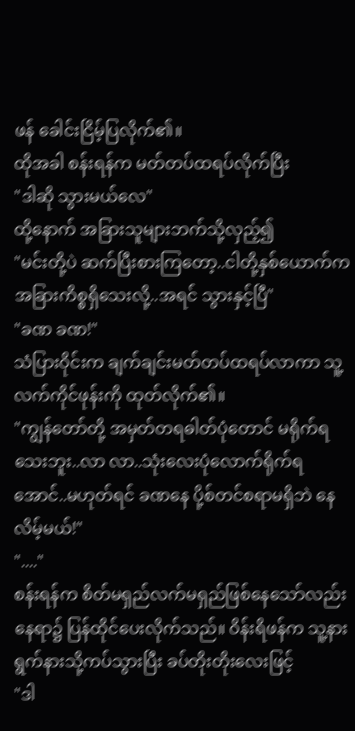ဖန် ခေါင်းငြိမ့်ပြလိုက်၏။
ထိုအခါ စန်းရန်က မတ်တပ်ထရပ်လိုက်ပြီး
"ဒါဆို သွားမယ်လေ"
ထို့နောက် အခြားသူများဘက်သို့လှည့်၍
"မင်းတို့ပဲ ဆက်ပြီးစားကြတော့..ငါတို့နှစ်ယောက်က အခြားကိစ္စရှိသေးလို့..အရင် သွားနှင့်ပြီ"
"ခဏ ခဏ!"
သံပြားဝိုင်းက ချက်ချင်းမတ်တပ်ထရပ်လာကာ သူ့လက်ကိုင်ဖုန်းကို ထုတ်လိုက်၏။
"ကျွန်တော်တို့ အမှတ်တရဓါတ်ပုံတောင် မရိုက်ရသေးဘူး..လာ လာ..သုံးလေးပုံလောက်ရိုက်ရအောင်..မဟုတ်ရင် ခဏနေ ပို့စ်တင်စရာမရှိဘဲ နေလိမ့်မယ်!"
"...."
စန်းရန်က စိတ်မရှည်လက်မရှည်ဖြစ်နေသော်လည်း နေရာ၌ ပြန်ထိုင်ပေးလိုက်သည်။ ဝိန်းရိဖန်က သူ့နားရွက်နားသို့ကပ်သွားပြီး ခပ်တိုးတိုးလေးဖြင့်
"ဒါ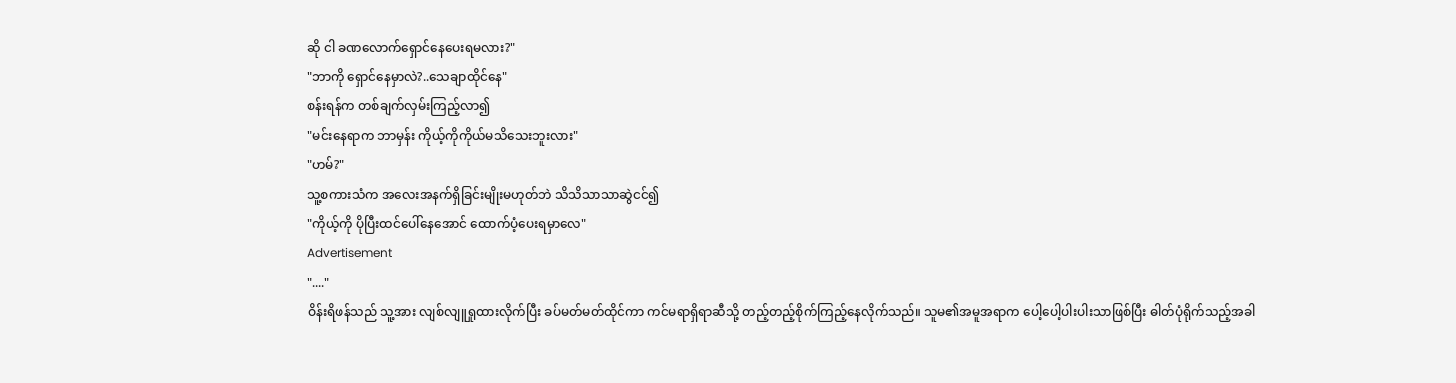ဆို ငါ ခဏလောက်ရှောင်နေပေးရမလား?"
"ဘာကို ရှောင်နေမှာလဲ?..သေချာထိုင်နေ"
စန်းရန်က တစ်ချက်လှမ်းကြည့်လာ၍
"မင်းနေရာက ဘာမှန်း ကိုယ့်ကိုကိုယ်မသိသေးဘူးလား"
"ဟမ်?"
သူ့စကားသံက အလေးအနက်ရှိခြင်းမျိုးမဟုတ်ဘဲ သိသိသာသာဆွဲငင်၍
"ကိုယ့်ကို ပိုပြီးထင်ပေါ်နေအောင် ထောက်ပံ့ပေးရမှာလေ"
Advertisement
"...."
ဝိန်းရိဖန်သည် သူ့အား လျစ်လျူရှုထားလိုက်ပြီး ခပ်မတ်မတ်ထိုင်ကာ ကင်မရာရှိရာဆီသို့ တည့်တည့်စိုက်ကြည့်နေလိုက်သည်။ သူမ၏အမူအရာက ပေါ့ပေါ့ပါးပါးသာဖြစ်ပြီး ဓါတ်ပုံရိုက်သည့်အခါ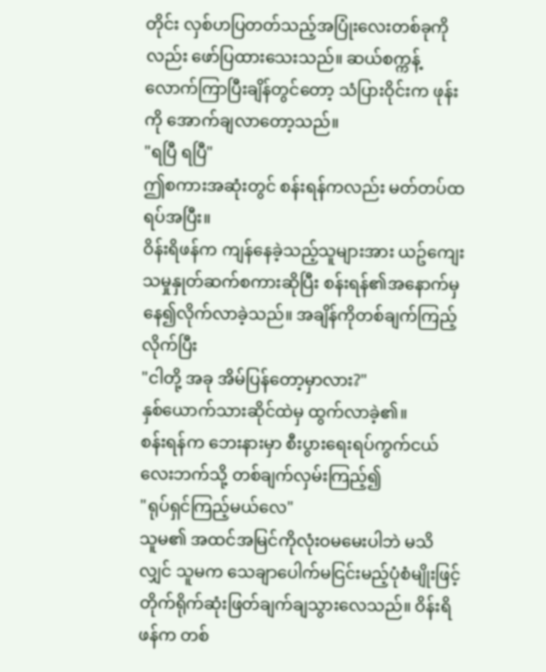တိုင်း လှစ်ဟပြတတ်သည့်အပြုံးလေးတစ်ခုကိုလည်း ဖော်ပြထားသေးသည်။ ဆယ်စက္ကန့်လောက်ကြာပြီးချိန်တွင်တော့ သံပြားဝိုင်းက ဖုန်းကို အောက်ချလာတော့သည်။
"ရပြီ ရပြီ"
ဤစကားအဆုံးတွင် စန်းရန်ကလည်း မတ်တပ်ထရပ်အပြီး။
ဝိန်းရိဖန်က ကျန်နေခဲ့သည့်သူများအား ယဥ်ကျေးသမှုနှုတ်ဆက်စကားဆိုပြီး စန်းရန်၏အနောက်မှ နေ၍လိုက်လာခဲ့သည်။ အချိန်ကိုတစ်ချက်ကြည့်လိုက်ပြီး
"ငါတို့ အခု အိမ်ပြန်တော့မှာလား?"
နှစ်ယောက်သားဆိုင်ထဲမှ ထွက်လာခဲ့၏။
စန်းရန်က ဘေးနားမှာ စီးပွားရေးရပ်ကွက်ငယ်လေးဘက်သို့ တစ်ချက်လှမ်းကြည့်၍
"ရုပ်ရှင်ကြည့်မယ်လေ"
သူမ၏ အထင်အမြင်ကိုလုံးဝမမေးပါဘဲ မသိလျှင် သူမက သေချာပေါက်မငြင်းမည့်ပုံစံမျိုးဖြင့် တိုက်ရိုက်ဆုံးဖြတ်ချက်ချသွားလေသည်။ ဝိန်းရိဖန်က တစ်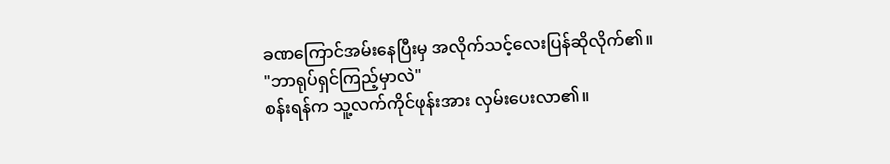ခဏကြောင်အမ်းနေပြီးမှ အလိုက်သင့်လေးပြန်ဆိုလိုက်၏။
"ဘာရုပ်ရှင်ကြည့်မှာလဲ"
စန်းရန်က သူ့လက်ကိုင်ဖုန်းအား လှမ်းပေးလာ၏။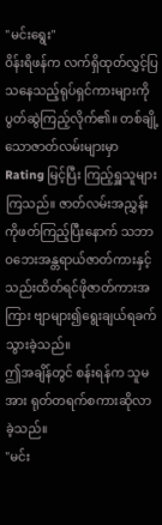"မင်းရွေး"
ဝိန်းရိဖန်က လက်ရှိထုတ်လွှင့်ပြသနေသည့်ရုပ်ရှင်ကားများကို ပွတ်ဆွဲကြည့်လိုက်၏။ တစ်ချို့သောဇာတ်လမ်းများမှာ Rating မြင့်ပြီး ကြည့်ရှူသူများကြသည်။ ဇာတ်လမ်းအညွှန်းကိုဖတ်ကြည့်ပြီးနောက် သဘာဝဘေးအန္တရာယ်ဇာတ်ကားနှင့် သည်းထိတ်ရင်ဖိုဇာတ်ကားအကြား ဗျာများ၍ရွေးချယ်ရခက်သွားခဲ့သည်။
ဤအချိန်တွင် စန်းရန်က သူမအား ရုတ်တရက်စကားဆိုလာခဲ့သည်။
"မင်း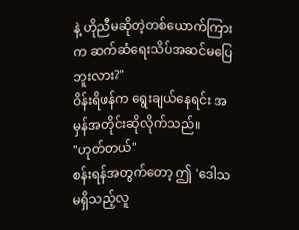နဲ့ ဟိုညီမဆိုတဲ့တစ်ယောက်ကြားက ဆက်ဆံရေးသိပ်အဆင်မပြေဘူးလား?"
ဝိန်းရိဖန်က ရွေးချယ်နေရင်း အမှန်အတိုင်းဆိုလိုက်သည်။
"ဟုတ်တယ်"
စန်းရန်အတွက်တော့ ဤ 'ဒေါသမရှိသည့်လူ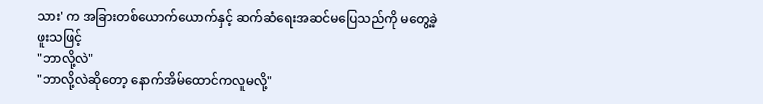သား' က အခြားတစ်ယောက်ယောက်နှင့် ဆက်ဆံရေးအဆင်မပြေသည်ကို မတွေ့ခဲ့ဖူးသဖြင့်
"ဘာလို့လဲ"
"ဘာလို့လဲဆိုတော့ နောက်အိမ်ထောင်ကလူမလို့"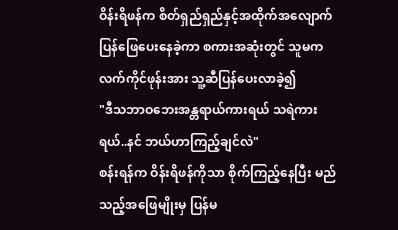ဝိန်းရိဖန်က စိတ်ရှည်ရှည်နှင့်အထိုက်အလျောက်ပြန်ဖြေပေးနေခဲ့ကာ စကားအဆုံးတွင် သူမက လက်ကိုင်ဖုန်းအား သူ့ဆီပြန်ပေးလာခဲ့၍
"ဒီသဘာဝဘေးအန္တရာယ်ကားရယ် သရဲကားရယ်..နင် ဘယ်ဟာကြည့်ချင်လဲ"
စန်းရန်က ဝိန်းရိဖန်ကိုသာ စိုက်ကြည့်နေပြီး မည်သည့်အဖြေမျိုးမှ ပြန်မ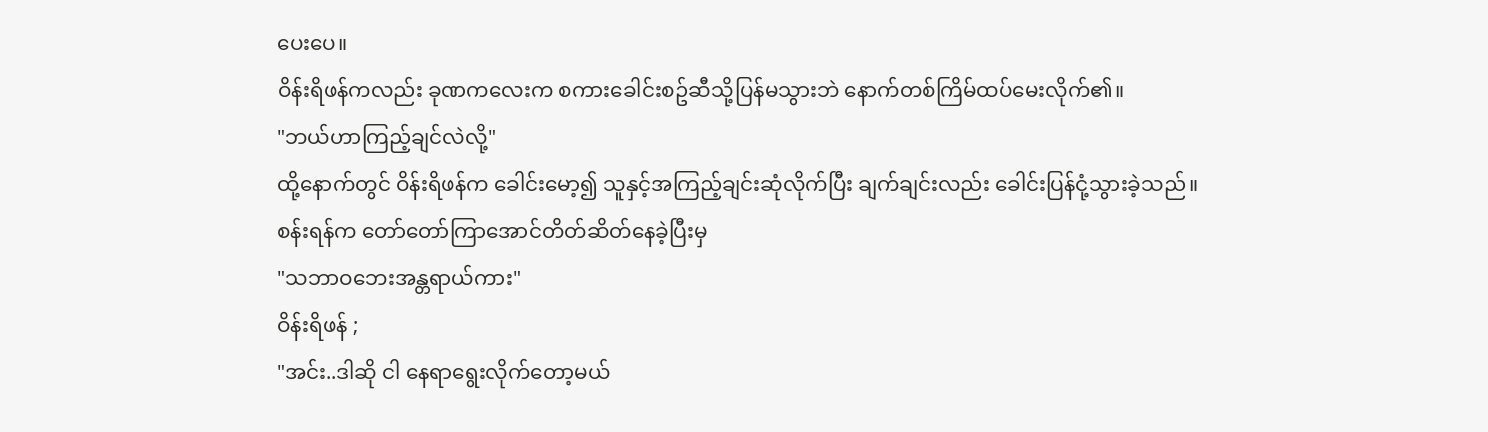ပေးပေ။
ဝိန်းရိဖန်ကလည်း ခုဏကလေးက စကားခေါင်းစဥ်ဆီသို့ပြန်မသွားဘဲ နောက်တစ်ကြိမ်ထပ်မေးလိုက်၏။
"ဘယ်ဟာကြည့်ချင်လဲလို့"
ထို့နောက်တွင် ဝိန်းရိဖန်က ခေါင်းမော့၍ သူနှင့်အကြည့်ချင်းဆုံလိုက်ပြီး ချက်ချင်းလည်း ခေါင်းပြန်ငုံ့သွားခဲ့သည်။
စန်းရန်က တော်တော်ကြာအောင်တိတ်ဆိတ်နေခဲ့ပြီးမှ
"သဘာဝဘေးအန္တရာယ်ကား"
ဝိန်းရိဖန် ;
"အင်း..ဒါဆို ငါ နေရာရွေးလိုက်တော့မယ်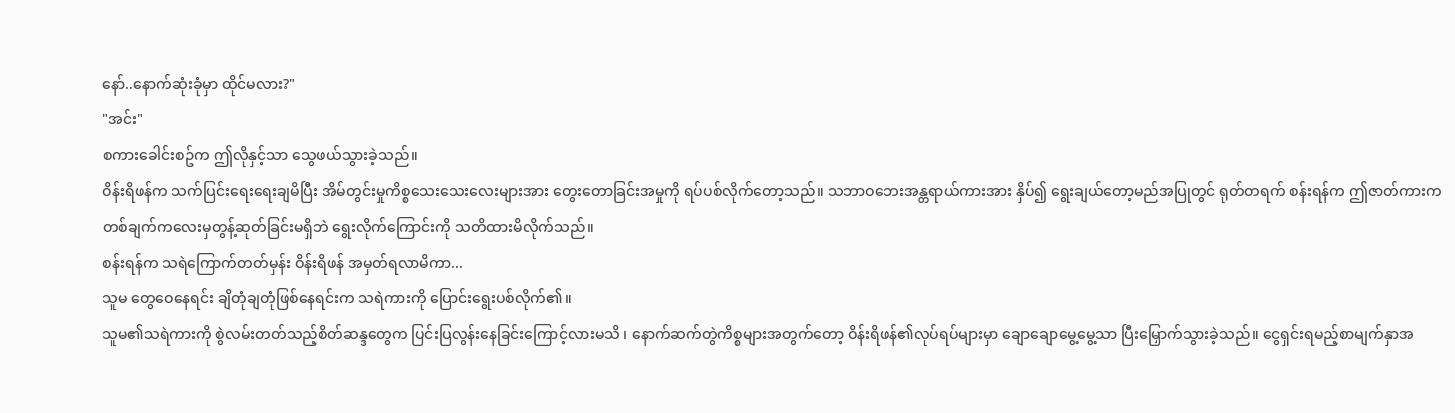နော်..နောက်ဆုံးခုံမှာ ထိုင်မလား?"
"အင်း"
စကားခေါင်းစဥ်က ဤလိုနှင့်သာ သွေဖယ်သွားခဲ့သည်။
ဝိန်းရိဖန်က သက်ပြင်းရေးရေးချမိပြီး အိမ်တွင်းမှုကိစ္စသေးသေးလေးများအား တွေးတောခြင်းအမှုကို ရပ်ပစ်လိုက်တော့သည်။ သဘာဝဘေးအန္တရာယ်ကားအား နှိပ်၍ ရွေးချယ်တော့မည်အပြုတွင် ရုတ်တရက် စန်းရန်က ဤဇာတ်ကားက တစ်ချက်ကလေးမှတွန့်ဆုတ်ခြင်းမရှိဘဲ ရွေးလိုက်ကြောင်းကို သတိထားမိလိုက်သည်။
စန်းရန်က သရဲကြောက်တတ်မှန်း ဝိန်းရိဖန် အမှတ်ရလာမိကာ...
သူမ တွေဝေနေရင်း ချိတုံချတုံဖြစ်နေရင်းက သရဲကားကို ပြောင်းရွေးပစ်လိုက်၏။
သူမ၏သရဲကားကို စွဲလမ်းတတ်သည့်စိတ်ဆန္ဒတွေက ပြင်းပြလွန်းနေခြင်းကြောင့်လားမသိ ၊ နောက်ဆက်တွဲကိစ္စများအတွက်တော့ ဝိန်းရိဖန်၏လုပ်ရပ်များမှာ ချောချောမွေ့မွေ့သာ ပြီးမြှောက်သွားခဲ့သည်။ ငွေရှင်းရမည့်စာမျက်နှာအ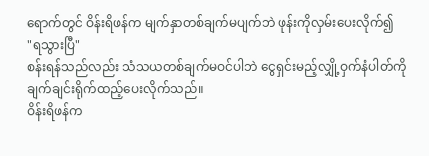ရောက်တွင် ဝိန်းရိဖန်က မျက်နှာတစ်ချက်မပျက်ဘဲ ဖုန်းကိုလှမ်းပေးလိုက်၍
"ရသွားပြီ"
စန်းရန်သည်လည်း သံသယတစ်ချက်မဝင်ပါဘဲ ငွေရှင်းမည့်လျှို့ဝှက်နံပါတ်ကို ချက်ချင်းရိုက်ထည့်ပေးလိုက်သည်။
ဝိန်းရိဖန်က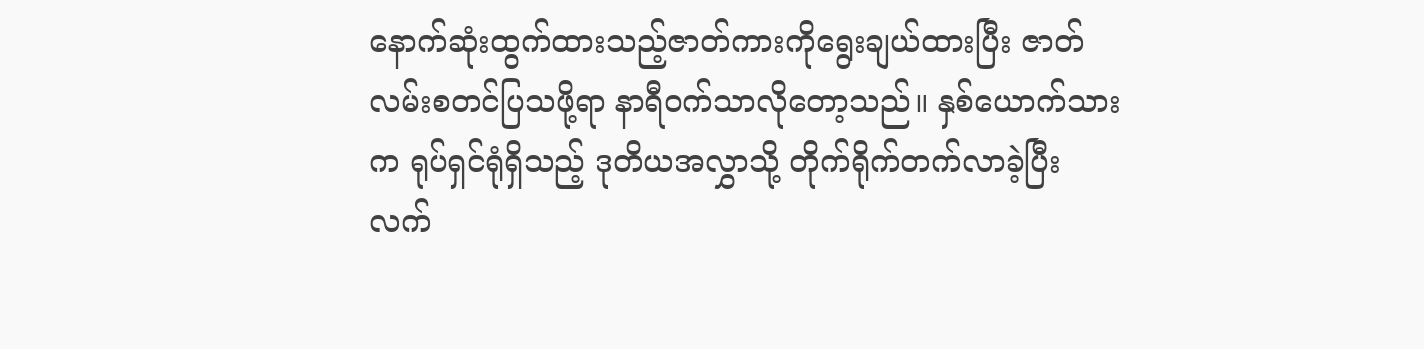နောက်ဆုံးထွက်ထားသည့်ဇာတ်ကားကိုရွေးချယ်ထားပြီး ဇာတ်လမ်းစတင်ပြသဖို့ရာ နာရီဝက်သာလိုတော့သည်။ နှစ်ယောက်သားက ရုပ်ရှင်ရုံရှိသည့် ဒုတိယအလွှာသို့ တိုက်ရိုက်တက်လာခဲ့ပြီး လက်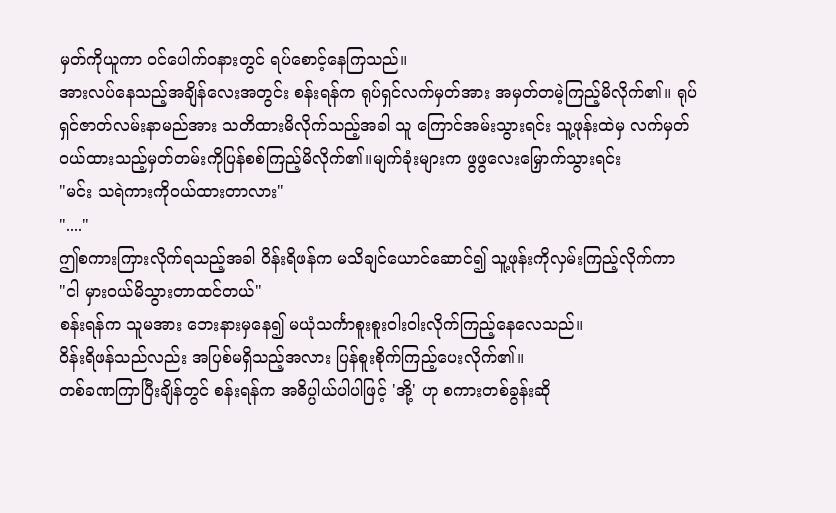မှတ်ကိုယူကာ ဝင်ပေါက်ဝနားတွင် ရပ်စောင့်နေကြသည်။
အားလပ်နေသည့်အချိန်လေးအတွင်း စန်းရန်က ရုပ်ရှင်လက်မှတ်အား အမှတ်တမဲ့ကြည့်မိလိုက်၏။ ရုပ်ရှင်ဇာတ်လမ်းနာမည်အား သတိထားမိလိုက်သည့်အခါ သူ ကြောင်အမ်းသွားရင်း သူ့ဖုန်းထဲမှ လက်မှတ်ဝယ်ထားသည့်မှတ်တမ်းကိုပြန်စစ်ကြည့်မိလိုက်၏။မျက်ခုံးများက ဖွဖွလေးမြှောက်သွားရင်း
"မင်း သရဲကားကိုဝယ်ထားတာလား"
"...."
ဤစကားကြားလိုက်ရသည့်အခါ ဝိန်းရိဖန်က မသိချင်ယောင်ဆောင်၍ သူ့ဖုန်းကိုလှမ်းကြည့်လိုက်ကာ
"ငါ မှားဝယ်မိသွားတာထင်တယ်"
စန်းရန်က သူမအား ဘေးနားမှနေ၍ မယုံသင်္ကာစူးစူးဝါးဝါးလိုက်ကြည့်နေလေသည်။
ဝိန်းရိဖန်သည်လည်း အပြစ်မရှိသည့်အလား ပြန်စူးစိုက်ကြည့်ပေးလိုက်၏။
တစ်ခဏကြာပြီးချိန်တွင် စန်းရန်က အဓိပ္ပါယ်ပါပါဖြင့် 'အို့' ဟု စကားတစ်ခွန်းဆို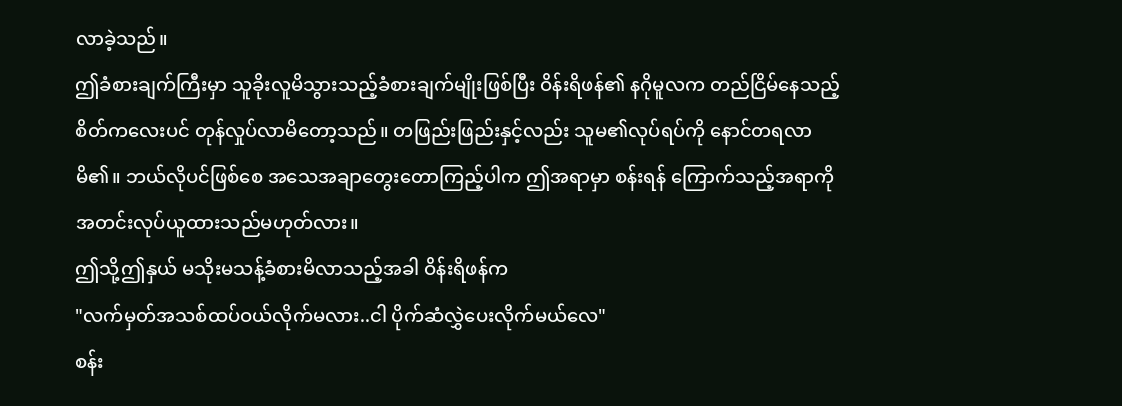လာခဲ့သည်။
ဤခံစားချက်ကြီးမှာ သူခိုးလူမိသွားသည့်ခံစားချက်မျိုးဖြစ်ပြီး ဝိန်းရိဖန်၏ နဂိုမူလက တည်ငြိမ်နေသည့်စိတ်ကလေးပင် တုန်လှုပ်လာမိတော့သည်။ တဖြည်းဖြည်းနှင့်လည်း သူမ၏လုပ်ရပ်ကို နောင်တရလာမိ၏။ ဘယ်လိုပင်ဖြစ်စေ အသေအချာတွေးတောကြည့်ပါက ဤအရာမှာ စန်းရန် ကြောက်သည့်အရာကို အတင်းလုပ်ယူထားသည်မဟုတ်လား။
ဤသို့ဤနှယ် မသိုးမသန့်ခံစားမိလာသည့်အခါ ဝိန်းရိဖန်က
"လက်မှတ်အသစ်ထပ်ဝယ်လိုက်မလား..ငါ ပိုက်ဆံလွှဲပေးလိုက်မယ်လေ"
စန်း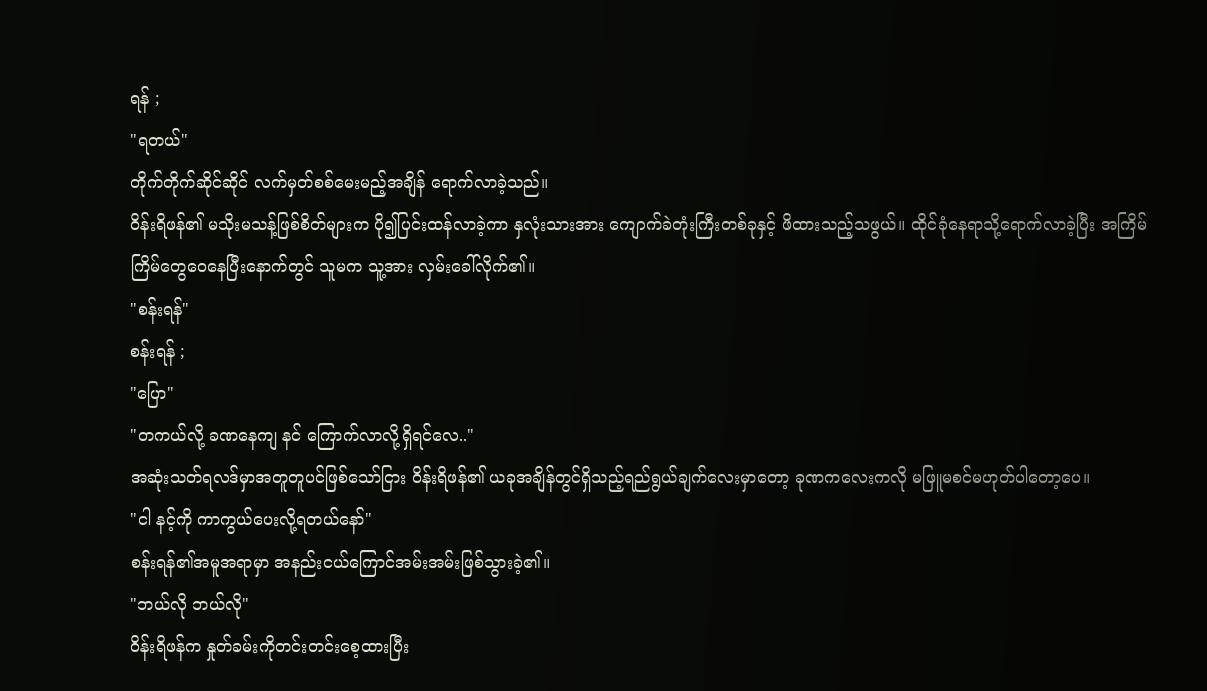ရန် ;
"ရတယ်"
တိုက်တိုက်ဆိုင်ဆိုင် လက်မှတ်စစ်မေးမည့်အချိန် ရောက်လာခဲ့သည်။
ဝိန်းရိဖန်၏ မသိုးမသန့်ဖြစ်စိတ်များက ပို၍ပြင်းထန်လာခဲ့ကာ နှလုံးသားအား ကျောက်ခဲတုံးကြီးတစ်ခုနှင့် ဖိထားသည့်သဖွယ်။ ထိုင်ခုံနေရာသို့ရောက်လာခဲ့ပြီး အကြိမ်ကြိမ်တွေဝေနေပြီးနောက်တွင် သူမက သူ့အား လှမ်းခေါ်လိုက်၏။
"စန်းရန်"
စန်းရန် ;
"ပြော"
"တကယ်လို့ ခဏနေကျ နင် ကြောက်လာလို့ရှိရင်လေ.."
အဆုံးသတ်ရလဒ်မှာအတူတူပင်ဖြစ်သော်ငြား ဝိန်းရိဖန်၏ ယခုအချိန်တွင်ရှိသည့်ရည်ရွယ်ချက်လေးမှာတော့ ခုဏကလေးကလို မဖြူမစင်မဟုတ်ပါတော့ပေ။
"ငါ နင့်ကို ကာကွယ်ပေးလို့ရတယ်နော်"
စန်းရန်၏အမူအရာမှာ အနည်းငယ်ကြောင်အမ်းအမ်းဖြစ်သွားခဲ့၏။
"ဘယ်လို ဘယ်လို"
ဝိန်းရိဖန်က နှုတ်ခမ်းကိုတင်းတင်းစေ့ထားပြီး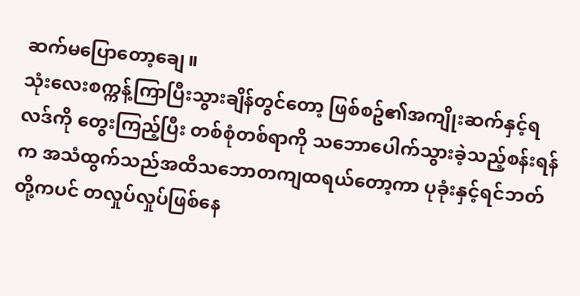ဆက်မပြောတော့ချေ။
သုံးလေးစက္ကန့်ကြာပြီးသွားချိန်တွင်တော့ ဖြစ်စဥ်၏အကျိုးဆက်နှင့်ရလဒ်ကို တွေးကြည့်ပြီး တစ်စုံတစ်ရာကို သဘောပေါက်သွားခဲ့သည့်စန်းရန်က အသံထွက်သည်အထိသဘောတကျထရယ်တော့ကာ ပုခုံးနှင့်ရင်ဘတ်တို့ကပင် တလှုပ်လှုပ်ဖြစ်နေ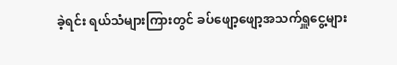ခဲ့ရင်း ရယ်သံများကြားတွင် ခပ်ဖျော့ဖျော့အသက်ရှူငွေ့များ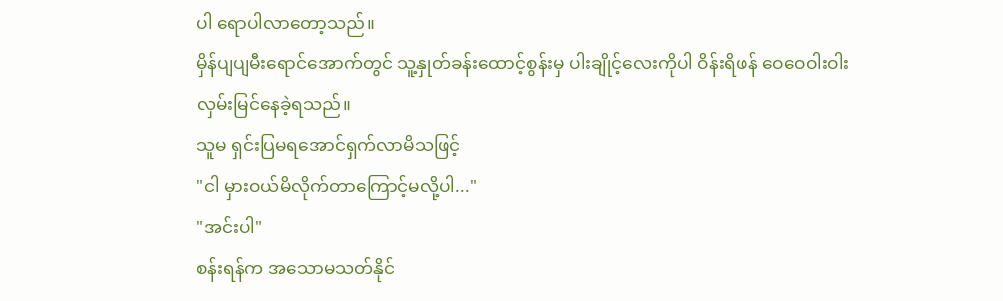ပါ ရောပါလာတော့သည်။
မှိန်ပျပျမီးရောင်အောက်တွင် သူ့နှုတ်ခန်းထောင့်စွန်းမှ ပါးချိုင့်လေးကိုပါ ဝိန်းရိဖန် ဝေဝေဝါးဝါးလှမ်းမြင်နေခဲ့ရသည်။
သူမ ရှင်းပြမရအောင်ရှက်လာမိသဖြင့်
"ငါ မှားဝယ်မိလိုက်တာကြောင့်မလို့ပါ..."
"အင်းပါ"
စန်းရန်က အသောမသတ်နိုင်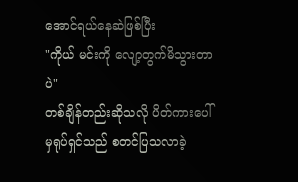အောင်ရယ်နေဆဲဖြစ်ပြီး
"ကိုယ် မင်းကို လျော့တွက်မိသွားတာပဲ"
တစ်ချိန်တည်းဆိုသလို ပိတ်ကားပေါ်မှရုပ်ရှင်သည် စတင်ပြသလာခဲ့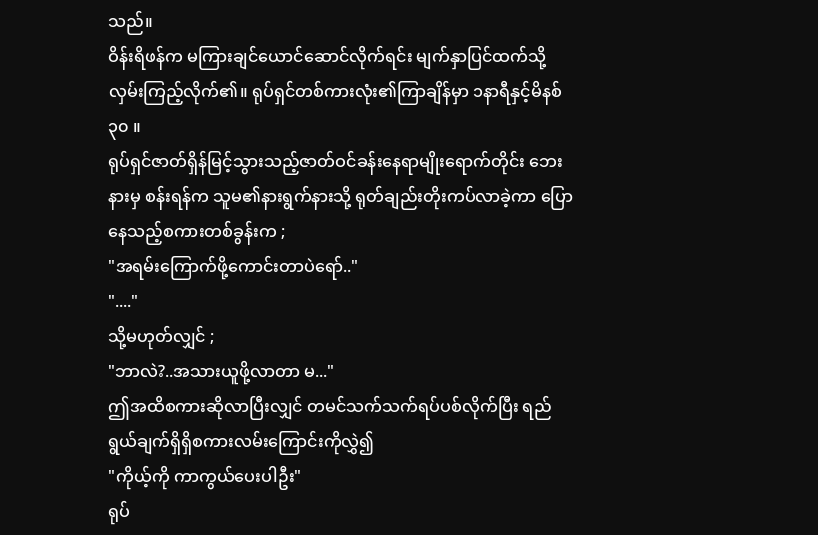သည်။
ဝိန်းရိဖန်က မကြားချင်ယောင်ဆောင်လိုက်ရင်း မျက်နှာပြင်ထက်သို့ လှမ်းကြည့်လိုက်၏။ ရုပ်ရှင်တစ်ကားလုံး၏ကြာချိန်မှာ ၁နာရီနှင့်မိနစ် ၃၀ ။
ရုပ်ရှင်ဇာတ်ရှိန်မြင့်သွားသည့်ဇာတ်ဝင်ခန်းနေရာမျိုးရောက်တိုင်း ဘေးနားမှ စန်းရန်က သူမ၏နားရွက်နားသို့ ရုတ်ချည်းတိုးကပ်လာခဲ့ကာ ပြောနေသည့်စကားတစ်ခွန်းက ;
"အရမ်းကြောက်ဖို့ကောင်းတာပဲရော်.."
"...."
သို့မဟုတ်လျှင် ;
"ဘာလဲ?..အသားယူဖို့လာတာ မ..."
ဤအထိစကားဆိုလာပြီးလျှင် တမင်သက်သက်ရပ်ပစ်လိုက်ပြီး ရည်ရွယ်ချက်ရှိရှိစကားလမ်းကြောင်းကိုလွှဲ၍
"ကိုယ့်ကို ကာကွယ်ပေးပါဦး"
ရုပ်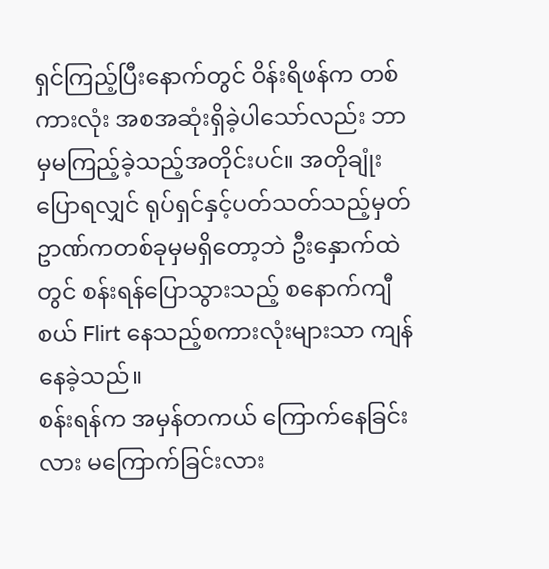ရှင်ကြည့်ပြီးနောက်တွင် ဝိန်းရိဖန်က တစ်ကားလုံး အစအဆုံးရှိခဲ့ပါသော်လည်း ဘာမှမကြည့်ခဲ့သည့်အတိုင်းပင်။ အတိုချုံးပြောရလျှင် ရုပ်ရှင်နှင့်ပတ်သတ်သည့်မှတ်ဥာဏ်ကတစ်ခုမှမရှိတော့ဘဲ ဦးနှောက်ထဲတွင် စန်းရန်ပြောသွားသည့် စနောက်ကျီစယ် Flirt နေသည့်စကားလုံးများသာ ကျန်နေခဲ့သည်။
စန်းရန်က အမှန်တကယ် ကြောက်နေခြင်းလား မကြောက်ခြင်းလား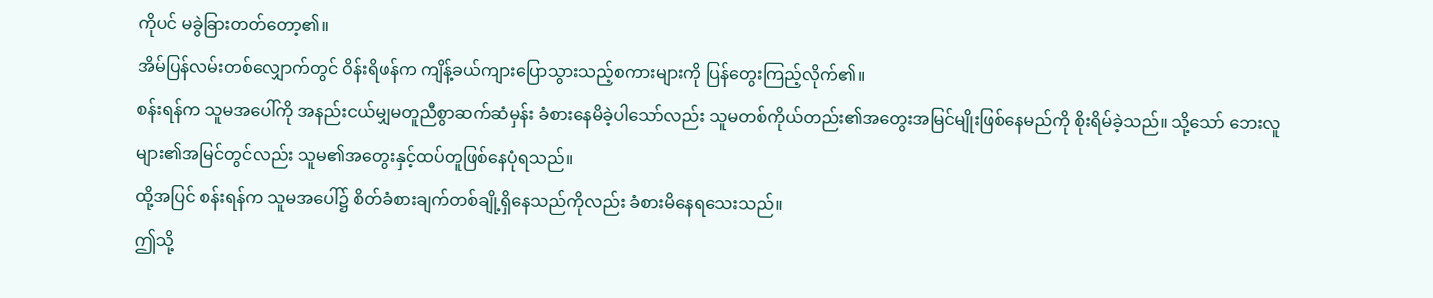ကိုပင် မခွဲခြားတတ်တော့၏။
အိမ်ပြန်လမ်းတစ်လျှောက်တွင် ဝိန်းရိဖန်က ကျိန့်ခယ်ကျားပြောသွားသည့်စကားများကို ပြန်တွေးကြည့်လိုက်၏။
စန်းရန်က သူမအပေါ်ကို အနည်းငယ်မျှမတူညီစွာဆက်ဆံမှန်း ခံစားနေမိခဲ့ပါသော်လည်း သူမတစ်ကိုယ်တည်း၏အတွေးအမြင်မျိုးဖြစ်နေမည်ကို စိုးရိမ်ခဲ့သည်။ သို့သော် ဘေးလူများ၏အမြင်တွင်လည်း သူမ၏အတွေးနှင့်ထပ်တူဖြစ်နေပုံရသည်။
ထို့အပြင် စန်းရန်က သူမအပေါ်၌ စိတ်ခံစားချက်တစ်ချို့ရှိနေသည်ကိုလည်း ခံစားမိနေရသေးသည်။
ဤသို့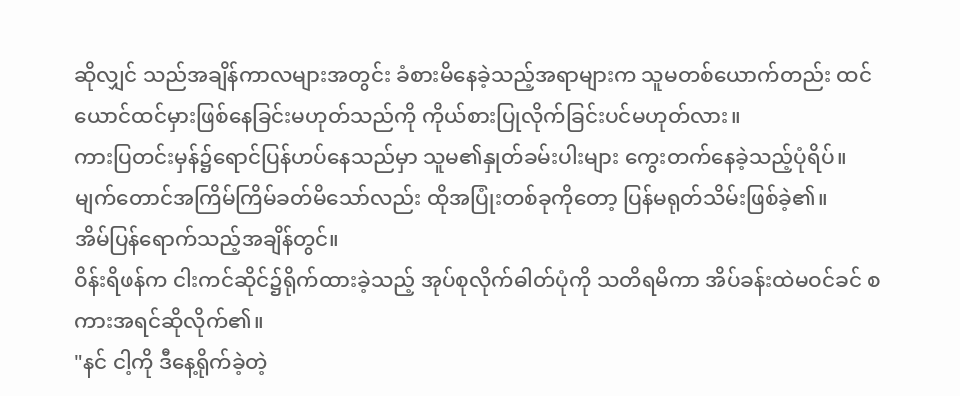ဆိုလျှင် သည်အချိန်ကာလများအတွင်း ခံစားမိနေခဲ့သည့်အရာများက သူမတစ်ယောက်တည်း ထင်ယောင်ထင်မှားဖြစ်နေခြင်းမဟုတ်သည်ကို ကိုယ်စားပြုလိုက်ခြင်းပင်မဟုတ်လား။
ကားပြတင်းမှန်၌ရောင်ပြန်ဟပ်နေသည်မှာ သူမ၏နှုတ်ခမ်းပါးများ ကွေးတက်နေခဲ့သည့်ပုံရိပ်။
မျက်တောင်အကြိမ်ကြိမ်ခတ်မိသော်လည်း ထိုအပြုံးတစ်ခုကိုတော့ ပြန်မရုတ်သိမ်းဖြစ်ခဲ့၏။
အိမ်ပြန်ရောက်သည့်အချိန်တွင်။
ဝိန်းရိဖန်က ငါးကင်ဆိုင်၌ရိုက်ထားခဲ့သည့် အုပ်စုလိုက်ဓါတ်ပုံကို သတိရမိကာ အိပ်ခန်းထဲမဝင်ခင် စကားအရင်ဆိုလိုက်၏။
"နင် ငါ့ကို ဒီနေ့ရိုက်ခဲ့တဲ့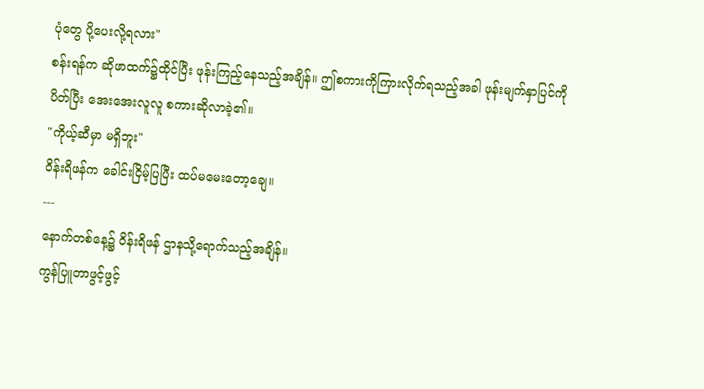ပုံတွေ ပို့ပေးလို့ရလား"
စန်းရန်က ဆိုဖာထက်၌ထိုင်ပြီး ဖုန်းကြည့်နေသည့်အချိန်။ ဤစကားကိုကြားလိုက်ရသည့်အခါ ဖုန်းမျက်နှာပြင်ကိုပိတ်ပြီး အေးအေးလူလူ စကားဆိုလာခဲ့၏။
"ကိုယ့်ဆီမှာ မရှိဘူး"
ဝိန်းရိဖန်က ခေါင်းငြိမ့်ပြပြီး ထပ်မမေးတော့ချေ။
---
နောက်တစ်နေ့၌ ဝိန်းရိဖန် ဌာနသို့ရောက်သည့်အချိန်။
ကွန်ပြူတာဖွင့်ဖွင့်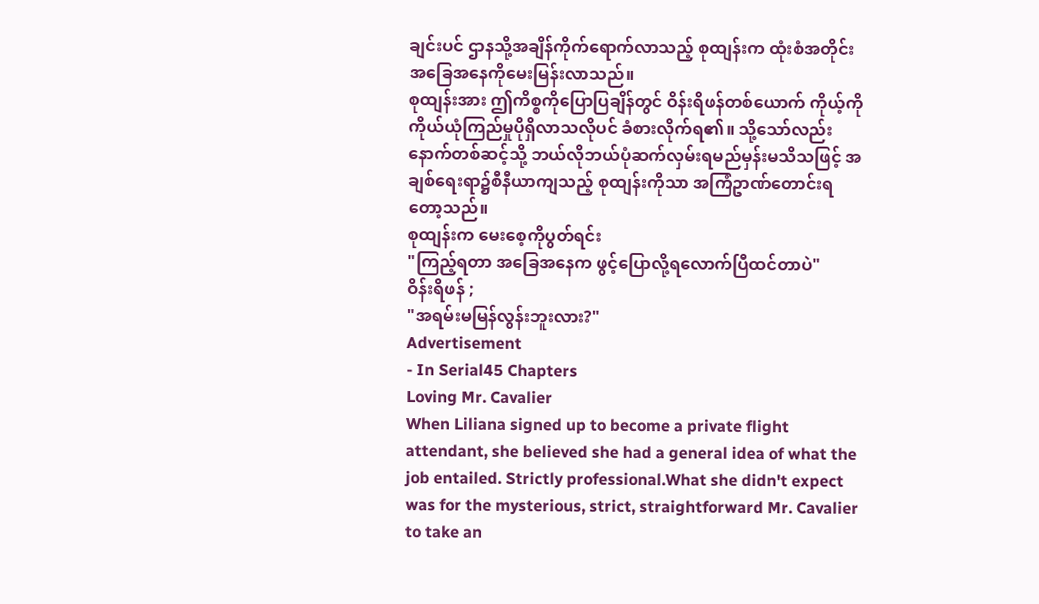ချင်းပင် ဌာနသို့အချိန်ကိုက်ရောက်လာသည့် စုထျန်းက ထုံးစံအတိုင်း အခြေအနေကိုမေးမြန်းလာသည်။
စုထျန်းအား ဤကိစ္စကိုပြောပြချိန်တွင် ဝိန်းရိဖန်တစ်ယောက် ကိုယ့်ကိုကိုယ်ယုံကြည်မှုပိုရှိလာသလိုပင် ခံစားလိုက်ရ၏။ သို့သော်လည်း နောက်တစ်ဆင့်သို့ ဘယ်လိုဘယ်ပုံဆက်လှမ်းရမည်မှန်းမသိသဖြင့် အချစ်ရေးရာ၌စီနီယာကျသည့် စုထျန်းကိုသာ အကြံဥာဏ်တောင်းရတော့သည်။
စုထျန်းက မေးစေ့ကိုပွတ်ရင်း
"ကြည့်ရတာ အခြေအနေက ဖွင့်ပြောလို့ရလောက်ပြီထင်တာပဲ"
ဝိန်းရိဖန် ;
"အရမ်းမမြန်လွန်းဘူးလား?"
Advertisement
- In Serial45 Chapters
Loving Mr. Cavalier
When Liliana signed up to become a private flight attendant, she believed she had a general idea of what the job entailed. Strictly professional.What she didn't expect was for the mysterious, strict, straightforward Mr. Cavalier to take an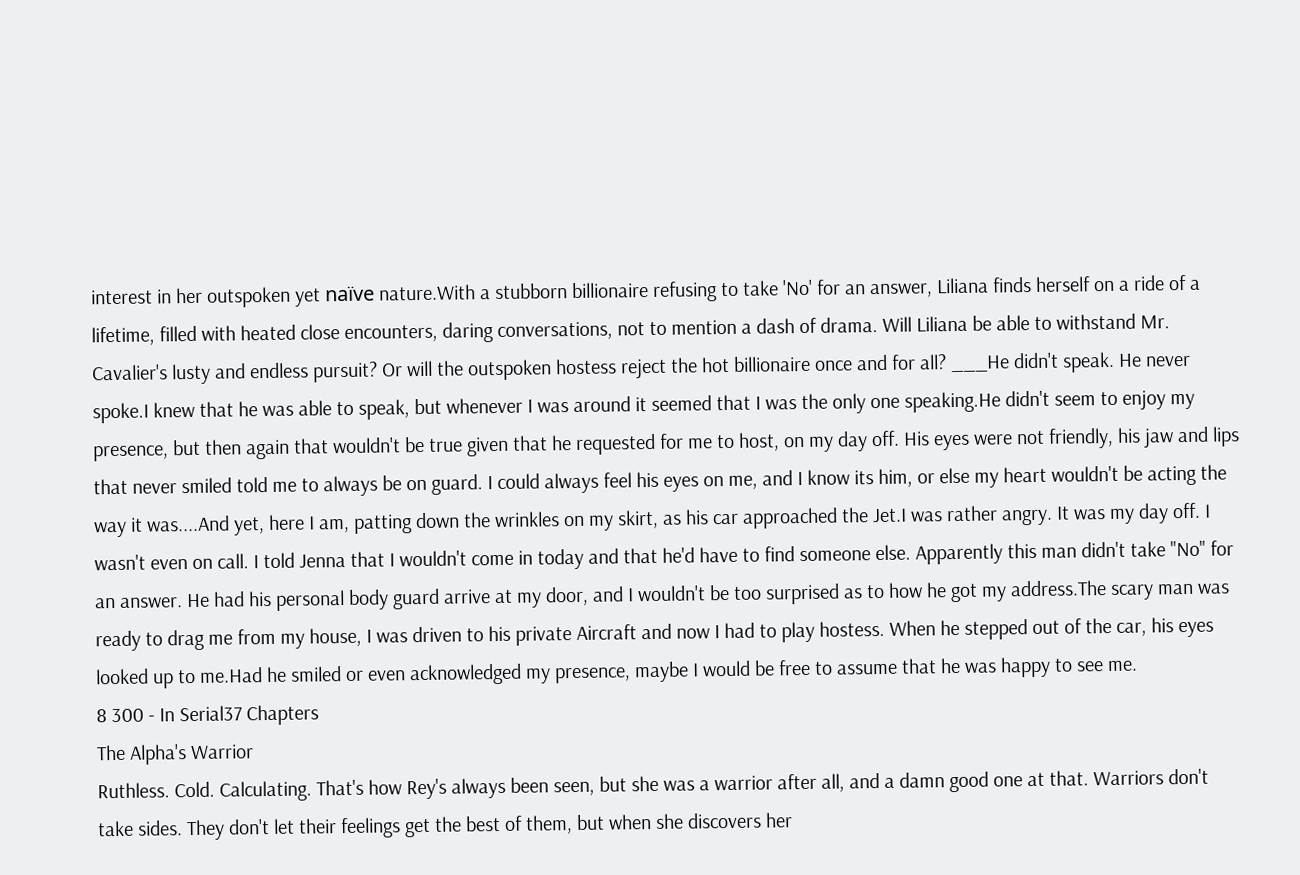interest in her outspoken yet naïve nature.With a stubborn billionaire refusing to take 'No' for an answer, Liliana finds herself on a ride of a lifetime, filled with heated close encounters, daring conversations, not to mention a dash of drama. Will Liliana be able to withstand Mr. Cavalier's lusty and endless pursuit? Or will the outspoken hostess reject the hot billionaire once and for all? ___He didn't speak. He never spoke.I knew that he was able to speak, but whenever I was around it seemed that I was the only one speaking.He didn't seem to enjoy my presence, but then again that wouldn't be true given that he requested for me to host, on my day off. His eyes were not friendly, his jaw and lips that never smiled told me to always be on guard. I could always feel his eyes on me, and I know its him, or else my heart wouldn't be acting the way it was....And yet, here I am, patting down the wrinkles on my skirt, as his car approached the Jet.I was rather angry. It was my day off. I wasn't even on call. I told Jenna that I wouldn't come in today and that he'd have to find someone else. Apparently this man didn't take "No" for an answer. He had his personal body guard arrive at my door, and I wouldn't be too surprised as to how he got my address.The scary man was ready to drag me from my house, I was driven to his private Aircraft and now I had to play hostess. When he stepped out of the car, his eyes looked up to me.Had he smiled or even acknowledged my presence, maybe I would be free to assume that he was happy to see me.
8 300 - In Serial37 Chapters
The Alpha's Warrior
Ruthless. Cold. Calculating. That's how Rey's always been seen, but she was a warrior after all, and a damn good one at that. Warriors don't take sides. They don't let their feelings get the best of them, but when she discovers her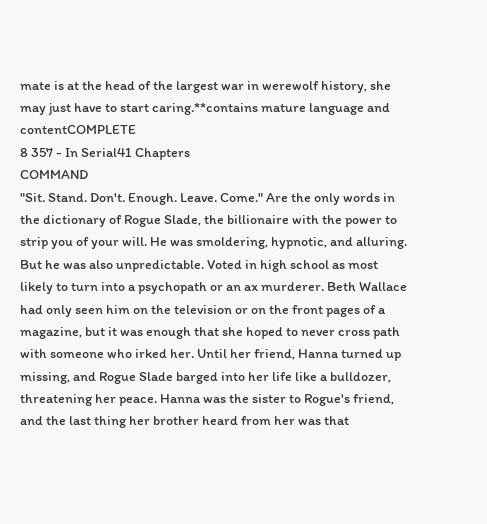mate is at the head of the largest war in werewolf history, she may just have to start caring.**contains mature language and contentCOMPLETE
8 357 - In Serial41 Chapters
COMMAND
"Sit. Stand. Don't. Enough. Leave. Come." Are the only words in the dictionary of Rogue Slade, the billionaire with the power to strip you of your will. He was smoldering, hypnotic, and alluring. But he was also unpredictable. Voted in high school as most likely to turn into a psychopath or an ax murderer. Beth Wallace had only seen him on the television or on the front pages of a magazine, but it was enough that she hoped to never cross path with someone who irked her. Until her friend, Hanna turned up missing, and Rogue Slade barged into her life like a bulldozer, threatening her peace. Hanna was the sister to Rogue's friend, and the last thing her brother heard from her was that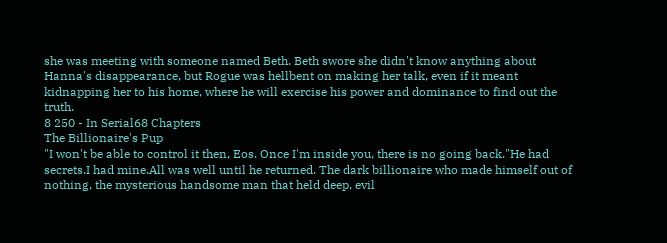she was meeting with someone named Beth. Beth swore she didn't know anything about Hanna's disappearance, but Rogue was hellbent on making her talk, even if it meant kidnapping her to his home, where he will exercise his power and dominance to find out the truth.
8 250 - In Serial68 Chapters
The Billionaire's Pup
"I won't be able to control it then, Eos. Once I'm inside you, there is no going back."He had secrets.I had mine.All was well until he returned. The dark billionaire who made himself out of nothing, the mysterious handsome man that held deep, evil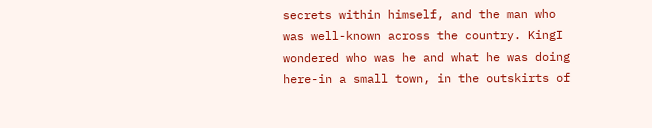secrets within himself, and the man who was well-known across the country. KingI wondered who was he and what he was doing here-in a small town, in the outskirts of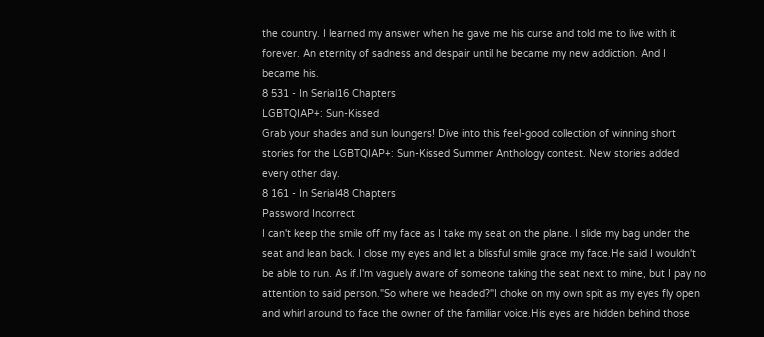the country. I learned my answer when he gave me his curse and told me to live with it forever. An eternity of sadness and despair until he became my new addiction. And I became his.
8 531 - In Serial16 Chapters
LGBTQIAP+: Sun-Kissed
Grab your shades and sun loungers! Dive into this feel-good collection of winning short stories for the LGBTQIAP+: Sun-Kissed Summer Anthology contest. New stories added every other day.
8 161 - In Serial48 Chapters
Password Incorrect
I can't keep the smile off my face as I take my seat on the plane. I slide my bag under the seat and lean back. I close my eyes and let a blissful smile grace my face.He said I wouldn't be able to run. As if.I'm vaguely aware of someone taking the seat next to mine, but I pay no attention to said person."So where we headed?"I choke on my own spit as my eyes fly open and whirl around to face the owner of the familiar voice.His eyes are hidden behind those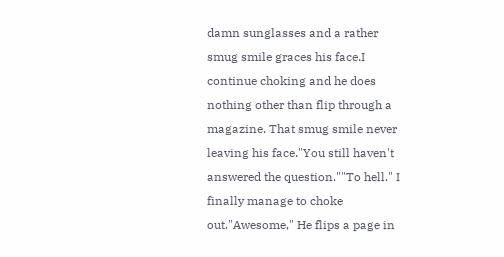damn sunglasses and a rather smug smile graces his face.I continue choking and he does nothing other than flip through a magazine. That smug smile never leaving his face."You still haven't answered the question.""To hell." I finally manage to choke out."Awesome," He flips a page in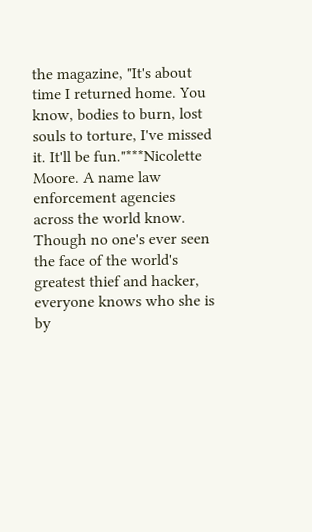the magazine, "It's about time I returned home. You know, bodies to burn, lost souls to torture, I've missed it. It'll be fun."***Nicolette Moore. A name law enforcement agencies across the world know. Though no one's ever seen the face of the world's greatest thief and hacker, everyone knows who she is by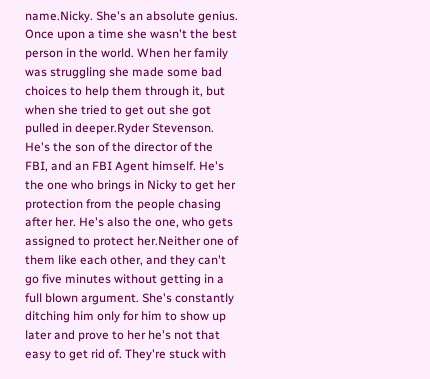name.Nicky. She's an absolute genius. Once upon a time she wasn't the best person in the world. When her family was struggling she made some bad choices to help them through it, but when she tried to get out she got pulled in deeper.Ryder Stevenson. He's the son of the director of the FBI, and an FBI Agent himself. He's the one who brings in Nicky to get her protection from the people chasing after her. He's also the one, who gets assigned to protect her.Neither one of them like each other, and they can't go five minutes without getting in a full blown argument. She's constantly ditching him only for him to show up later and prove to her he's not that easy to get rid of. They're stuck with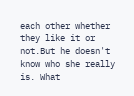each other whether they like it or not.But he doesn't know who she really is. What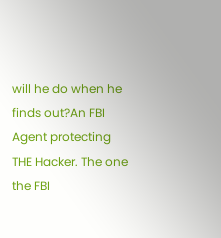will he do when he finds out?An FBI Agent protecting THE Hacker. The one the FBI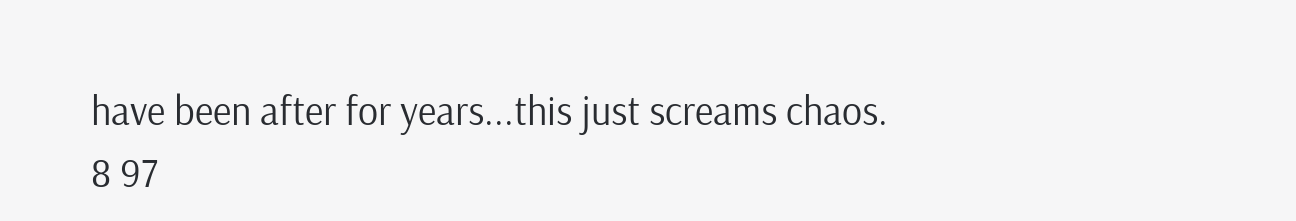have been after for years...this just screams chaos.
8 97